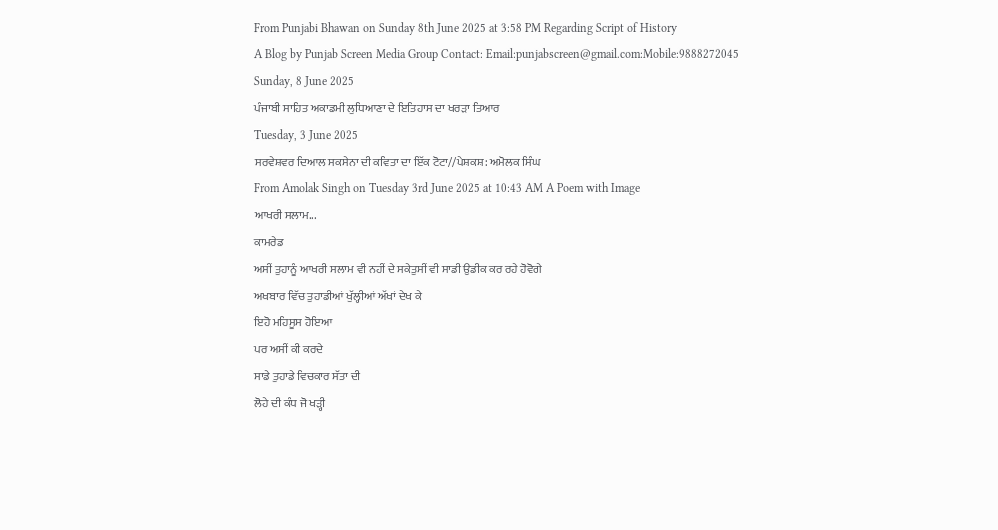From Punjabi Bhawan on Sunday 8th June 2025 at 3:58 PM Regarding Script of History
A Blog by Punjab Screen Media Group Contact: Email:punjabscreen@gmail.com:Mobile:9888272045
Sunday, 8 June 2025
ਪੰਜਾਬੀ ਸਾਹਿਤ ਅਕਾਡਮੀ ਲੁਧਿਆਣਾ ਦੇ ਇਤਿਹਾਸ ਦਾ ਖਰੜਾ ਤਿਆਰ
Tuesday, 3 June 2025
ਸਰਵੇਸ਼ਵਰ ਦਿਆਲ ਸਕਸੇਨਾ ਦੀ ਕਵਿਤਾ ਦਾ ਇੱਕ ਟੋਟਾ//ਪੇਸ਼ਕਸ਼: ਅਮੋਲਕ ਸਿੰਘ
From Amolak Singh on Tuesday 3rd June 2025 at 10:43 AM A Poem with Image
ਆਖਰੀ ਸਲਾਮ...
ਕਾਮਰੇਡ
ਅਸੀਂ ਤੁਹਾਨੂੰ ਆਖਰੀ ਸਲਾਮ ਵੀ ਨਹੀਂ ਦੇ ਸਕੇਤੁਸੀਂ ਵੀ ਸਾਡੀ ਉਡੀਕ ਕਰ ਰਹੇ ਹੋਵੋਗੇ
ਅਖਬਾਰ ਵਿੱਚ ਤੁਹਾਡੀਆਂ ਖੁੱਲ੍ਹੀਆਂ ਅੱਖਾਂ ਦੇਖ ਕੇ
ਇਹੋ ਮਹਿਸੂਸ ਹੋਇਆ
ਪਰ ਅਸੀਂ ਕੀ ਕਰਦੇ
ਸਾਡੇ ਤੁਹਾਡੇ ਵਿਚਕਾਰ ਸੱਤਾ ਦੀ
ਲੋਹੇ ਦੀ ਕੰਧ ਜੋ ਖੜ੍ਹੀ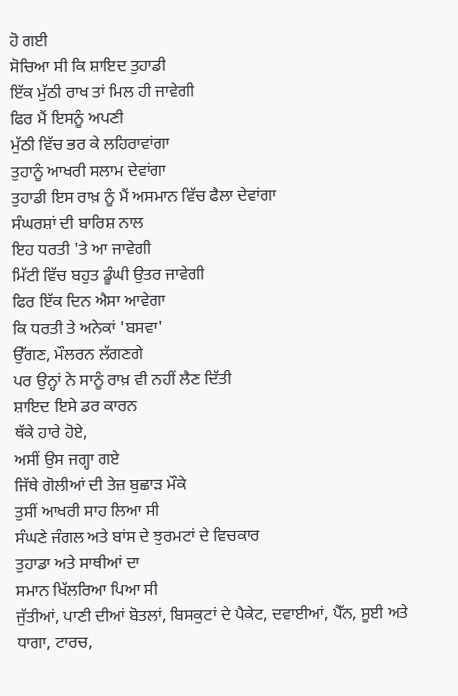ਹੋ ਗਈ
ਸੋਚਿਆ ਸੀ ਕਿ ਸ਼ਾਇਦ ਤੁਹਾਡੀ
ਇੱਕ ਮੁੱਠੀ ਰਾਖ ਤਾਂ ਮਿਲ ਹੀ ਜਾਵੇਗੀ
ਫਿਰ ਮੈਂ ਇਸਨੂੰ ਅਪਣੀ
ਮੁੱਠੀ ਵਿੱਚ ਭਰ ਕੇ ਲਹਿਰਾਵਾਂਗਾ
ਤੁਹਾਨੂੰ ਆਖਰੀ ਸਲਾਮ ਦੇਵਾਂਗਾ
ਤੁਹਾਡੀ ਇਸ ਰਾਖ਼ ਨੂੰ ਮੈਂ ਅਸਮਾਨ ਵਿੱਚ ਫੈਲਾ ਦੇਵਾਂਗਾ
ਸੰਘਰਸ਼ਾਂ ਦੀ ਬਾਰਿਸ਼ ਨਾਲ
ਇਹ ਧਰਤੀ 'ਤੇ ਆ ਜਾਵੇਗੀ
ਮਿੱਟੀ ਵਿੱਚ ਬਹੁਤ ਡੂੰਘੀ ਉਤਰ ਜਾਵੇਗੀ
ਫਿਰ ਇੱਕ ਦਿਨ ਐਸਾ ਆਵੇਗਾ
ਕਿ ਧਰਤੀ ਤੇ ਅਨੇਕਾਂ 'ਬਸਵਾ'
ਉੱਗਣ, ਮੌਲਰਨ ਲੱਗਣਗੇ
ਪਰ ਉਨ੍ਹਾਂ ਨੇ ਸਾਨੂੰ ਰਾਖ਼ ਵੀ ਨਹੀਂ ਲੈਣ ਦਿੱਤੀ
ਸ਼ਾਇਦ ਇਸੇ ਡਰ ਕਾਰਨ
ਥੱਕੇ ਹਾਰੇ ਹੋਏ,
ਅਸੀਂ ਉਸ ਜਗ੍ਹਾ ਗਏ
ਜਿੱਥੇ ਗੋਲੀਆਂ ਦੀ ਤੇਜ਼ ਬੁਛਾੜ ਮੌਕੇ
ਤੁਸੀਂ ਆਖਰੀ ਸਾਹ ਲਿਆ ਸੀ
ਸੰਘਣੇ ਜੰਗਲ ਅਤੇ ਬਾਂਸ ਦੇ ਝੁਰਮਟਾਂ ਦੇ ਵਿਚਕਾਰ
ਤੁਹਾਡਾ ਅਤੇ ਸਾਥੀਆਂ ਦਾ
ਸਮਾਨ ਖਿੱਲਰਿਆ ਪਿਆ ਸੀ
ਜੁੱਤੀਆਂ, ਪਾਣੀ ਦੀਆਂ ਬੋਤਲਾਂ, ਬਿਸਕੁਟਾਂ ਦੇ ਪੈਕੇਟ, ਦਵਾਈਆਂ, ਪੈੱਨ, ਸੂਈ ਅਤੇ ਧਾਗਾ, ਟਾਰਚ,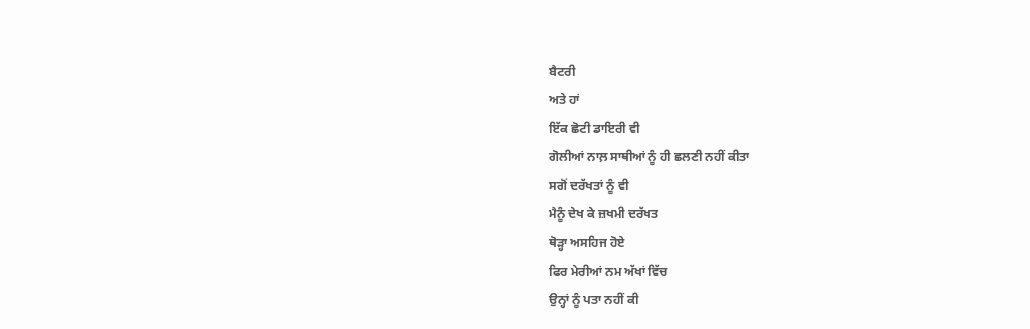ਬੈਟਰੀ
ਅਤੇ ਹਾਂ
ਇੱਕ ਛੋਟੀ ਡਾਇਰੀ ਵੀ
ਗੋਲੀਆਂ ਨਾਲ਼ ਸਾਥੀਆਂ ਨੂੰ ਹੀ ਛਲਣੀ ਨਹੀਂ ਕੀਤਾ
ਸਗੋਂ ਦਰੱਖਤਾਂ ਨੂੰ ਵੀ
ਮੈਨੂੰ ਦੇਖ ਕੇ ਜ਼ਖਮੀ ਦਰੱਖਤ
ਥੋੜ੍ਹਾ ਅਸਹਿਜ ਹੋਏ
ਫਿਰ ਮੇਰੀਆਂ ਨਮ ਅੱਖਾਂ ਵਿੱਚ
ਉਨ੍ਹਾਂ ਨੂੰ ਪਤਾ ਨਹੀਂ ਕੀ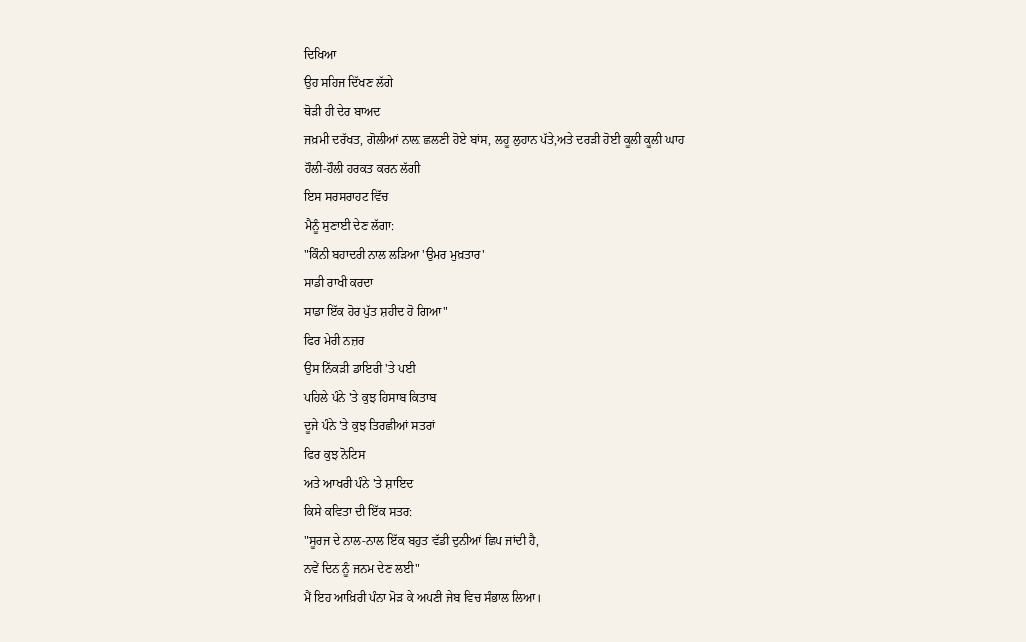ਦਿਖਿਆ
ਉਹ ਸਹਿਜ ਦਿੱਖਣ ਲੱਗੇ
ਥੋੜੀ ਹੀ ਦੇਰ ਬਾਅਦ
ਜਖ਼ਮੀ ਦਰੱਖਤ, ਗੋਲੀਆਂ ਨਾਲ਼ ਛਲਣੀ ਹੋਏ ਬਾਂਸ, ਲਹੂ ਲੁਹਾਨ ਪੱਤੇ,ਅਤੇ ਦਰੜੀ ਹੋਈ ਕੂਲੀ ਕੂਲੀ ਘਾਹ
ਹੌਲੀ-ਹੌਲੀ ਹਰਕਤ ਕਰਨ ਲੱਗੀ
ਇਸ ਸਰਸਰਾਹਟ ਵਿੱਚ
ਮੈਨੂੰ ਸੁਣਾਈ ਦੇਣ ਲੱਗਾ:
"ਕਿੰਨੀ ਬਹਾਦਰੀ ਨਾਲ ਲੜਿਆ 'ਉਮਰ ਮੁਖ਼ਤਾਰ'
ਸਾਡੀ ਰਾਖੀ ਕਰਦਾ
ਸਾਡਾ ਇੱਕ ਹੋਰ ਪੁੱਤ ਸ਼ਹੀਦ ਹੋ ਗਿਆ"
ਫਿਰ ਮੇਰੀ ਨਜ਼ਰ
ਉਸ ਨਿੱਕੜੀ ਡਾਇਰੀ 'ਤੇ ਪਈ
ਪਹਿਲੇ ਪੰਨੇ 'ਤੇ ਕੁਝ ਹਿਸਾਬ ਕਿਤਾਬ
ਦੂਜੇ ਪੰਨੇ 'ਤੇ ਕੁਝ ਤਿਰਛੀਆਂ ਸਤਰਾਂ
ਫਿਰ ਕੁਝ ਨੋਟਿਸ
ਅਤੇ ਆਖਰੀ ਪੰਨੇ 'ਤੇ ਸ਼ਾਇਦ
ਕਿਸੇ ਕਵਿਤਾ ਦੀ ਇੱਕ ਸਤਰ:
"ਸੂਰਜ ਦੇ ਨਾਲ-ਨਾਲ ਇੱਕ ਬਹੁਤ ਵੱਡੀ ਦੁਨੀਆਂ ਛਿਪ ਜਾਂਦੀ ਹੈ,
ਨਵੇਂ ਦਿਨ ਨੂੰ ਜਨਮ ਦੇਣ ਲਈ"
ਮੈਂ ਇਹ ਆਖ਼ਿਰੀ ਪੰਨਾ ਮੋੜ ਕੇ ਅਪਣੀ ਜੇਬ ਵਿਚ ਸੰਭਾਲ ਲਿਆ।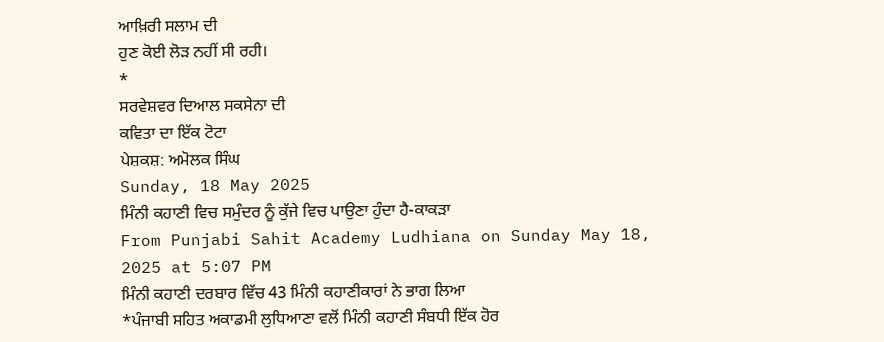ਆਖ਼ਿਰੀ ਸਲਾਮ ਦੀ
ਹੁਣ ਕੋਈ ਲੋੜ ਨਹੀਂ ਸੀ ਰਹੀ।
*
ਸਰਵੇਸ਼ਵਰ ਦਿਆਲ ਸਕਸੇਨਾ ਦੀ
ਕਵਿਤਾ ਦਾ ਇੱਕ ਟੋਟਾ
ਪੇਸ਼ਕਸ਼: ਅਮੋਲਕ ਸਿੰਘ
Sunday, 18 May 2025
ਮਿੰਨੀ ਕਹਾਣੀ ਵਿਚ ਸਮੁੰਦਰ ਨੂੰ ਕੁੱਜੇ ਵਿਚ ਪਾਉਣਾ ਹੁੰਦਾ ਹੈ-ਕਾਕੜਾ
From Punjabi Sahit Academy Ludhiana on Sunday May 18, 2025 at 5:07 PM
ਮਿੰਨੀ ਕਹਾਣੀ ਦਰਬਾਰ ਵਿੱਚ 43 ਮਿੰਨੀ ਕਹਾਣੀਕਾਰਾਂ ਨੇ ਭਾਗ ਲਿਆ
*ਪੰਜਾਬੀ ਸਹਿਤ ਅਕਾਡਮੀ ਲੁਧਿਆਣਾ ਵਲੋਂ ਮਿੰਨੀ ਕਹਾਣੀ ਸੰਬਧੀ ਇੱਕ ਹੋਰ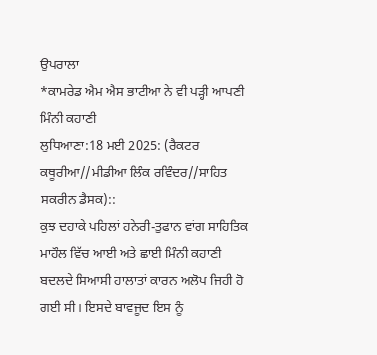ਉਪਰਾਲਾ
*ਕਾਮਰੇਡ ਐਮ ਐਸ ਭਾਟੀਆ ਨੇ ਵੀ ਪੜ੍ਹੀ ਆਪਣੀ ਮਿੰਨੀ ਕਹਾਣੀ
ਲੁਧਿਆਣਾ:18 ਮਈ 2025: (ਰੈਕਟਰ ਕਥੂਰੀਆ//ਮੀਡੀਆ ਲਿੰਕ ਰਵਿੰਦਰ//ਸਾਹਿਤ ਸਕਰੀਨ ਡੈਸਕ)::
ਕੁਝ ਦਹਾਕੇ ਪਹਿਲਾਂ ਹਨੇਰੀ-ਤੁਫਾਨ ਵਾਂਗ ਸਾਹਿਤਿਕ ਮਾਹੌਲ ਵਿੱਚ ਆਈ ਅਤੇ ਛਾਈ ਮਿੰਨੀ ਕਹਾਣੀ ਬਦਲਦੇ ਸਿਆਸੀ ਹਾਲਾਤਾਂ ਕਾਰਨ ਅਲੋਪ ਜਿਹੀ ਹੋ ਗਈ ਸੀ। ਇਸਦੇ ਬਾਵਜੂਦ ਇਸ ਨੂੰ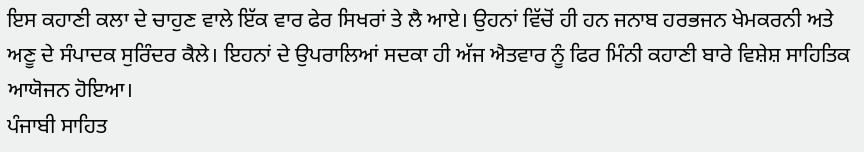ਇਸ ਕਹਾਣੀ ਕਲਾ ਦੇ ਚਾਹੁਣ ਵਾਲੇ ਇੱਕ ਵਾਰ ਫੇਰ ਸਿਖਰਾਂ ਤੇ ਲੈ ਆਏ। ਉਹਨਾਂ ਵਿੱਚੋਂ ਹੀ ਹਨ ਜਨਾਬ ਹਰਭਜਨ ਖੇਮਕਰਨੀ ਅਤੇ ਅਣੂ ਦੇ ਸੰਪਾਦਕ ਸੁਰਿੰਦਰ ਕੈਲੇ। ਇਹਨਾਂ ਦੇ ਉਪਰਾਲਿਆਂ ਸਦਕਾ ਹੀ ਅੱਜ ਐਤਵਾਰ ਨੂੰ ਫਿਰ ਮਿੰਨੀ ਕਹਾਣੀ ਬਾਰੇ ਵਿਸ਼ੇਸ਼ ਸਾਹਿਤਿਕ ਆਯੋਜਨ ਹੋਇਆ।
ਪੰਜਾਬੀ ਸਾਹਿਤ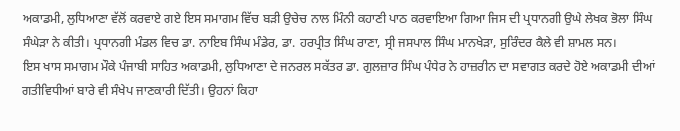ਅਕਾਡਮੀ, ਲੁਧਿਆਣਾ ਵੱਲੋਂ ਕਰਵਾਏ ਗਏ ਇਸ ਸਮਾਗਮ ਵਿੱਚ ਬੜੀ ਉਚੇਚ ਨਾਲ ਮਿੰਨੀ ਕਹਾਣੀ ਪਾਠ ਕਰਵਾਇਆ ਗਿਆ ਜਿਸ ਦੀ ਪ੍ਰਧਾਨਗੀ ਉਘੇ ਲੇਖਕ ਭੋਲਾ ਸਿੰਘ ਸੰਘੇੜਾ ਨੇ ਕੀਤੀ। ਪ੍ਰਧਾਨਗੀ ਮੰਡਲ ਵਿਚ ਡਾ. ਨਾਇਬ ਸਿੰਘ ਮੰਡੇਰ, ਡਾ. ਹਰਪ੍ਰੀਤ ਸਿੰਘ ਰਾਣਾ, ਸ੍ਰੀ ਜਸਪਾਲ ਸਿੰਘ ਮਾਨਖੇੜਾ, ਸੁਰਿੰਦਰ ਕੈਲੇ ਵੀ ਸ਼ਾਮਲ ਸਨ।
ਇਸ ਖਾਸ ਸਮਾਗਮ ਮੌਕੇ ਪੰਜਾਬੀ ਸਾਹਿਤ ਅਕਾਡਮੀ, ਲੁਧਿਆਣਾ ਦੇ ਜਨਰਲ ਸਕੱਤਰ ਡਾ. ਗੁਲਜ਼ਾਰ ਸਿੰਘ ਪੰਧੇਰ ਨੇ ਹਾਜ਼ਰੀਨ ਦਾ ਸਵਾਗਤ ਕਰਦੇ ਹੋਏ ਅਕਾਡਮੀ ਦੀਆਂ ਗਤੀਵਿਧੀਆਂ ਬਾਰੇ ਵੀ ਸੰਖੇਪ ਜਾਣਕਾਰੀ ਦਿੱਤੀ। ਉਹਨਾਂ ਕਿਹਾ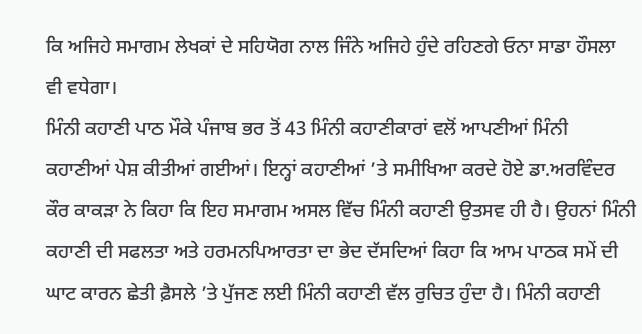ਕਿ ਅਜਿਹੇ ਸਮਾਗਮ ਲੇਖਕਾਂ ਦੇ ਸਹਿਯੋਗ ਨਾਲ ਜਿੰਨੇ ਅਜਿਹੇ ਹੁੰਦੇ ਰਹਿਣਗੇ ਓਨਾ ਸਾਡਾ ਹੌਸਲਾ ਵੀ ਵਧੇਗਾ।
ਮਿੰਨੀ ਕਹਾਣੀ ਪਾਠ ਮੌਕੇ ਪੰਜਾਬ ਭਰ ਤੋਂ 43 ਮਿੰਨੀ ਕਹਾਣੀਕਾਰਾਂ ਵਲੋਂ ਆਪਣੀਆਂ ਮਿੰਨੀ ਕਹਾਣੀਆਂ ਪੇਸ਼ ਕੀਤੀਆਂ ਗਈਆਂ। ਇਨ੍ਹਾਂ ਕਹਾਣੀਆਂ ’ਤੇ ਸਮੀਖਿਆ ਕਰਦੇ ਹੋਏ ਡਾ.ਅਰਵਿੰਦਰ ਕੌਰ ਕਾਕੜਾ ਨੇ ਕਿਹਾ ਕਿ ਇਹ ਸਮਾਗਮ ਅਸਲ ਵਿੱਚ ਮਿੰਨੀ ਕਹਾਣੀ ਉਤਸਵ ਹੀ ਹੈ। ਉਹਨਾਂ ਮਿੰਨੀ ਕਹਾਣੀ ਦੀ ਸਫਲਤਾ ਅਤੇ ਹਰਮਨਪਿਆਰਤਾ ਦਾ ਭੇਦ ਦੱਸਦਿਆਂ ਕਿਹਾ ਕਿ ਆਮ ਪਾਠਕ ਸਮੇਂ ਦੀ ਘਾਟ ਕਾਰਨ ਛੇਤੀ ਫ਼ੈਸਲੇ ’ਤੇ ਪੁੱਜਣ ਲਈ ਮਿੰਨੀ ਕਹਾਣੀ ਵੱਲ ਰੁਚਿਤ ਹੁੰਦਾ ਹੈ। ਮਿੰਨੀ ਕਹਾਣੀ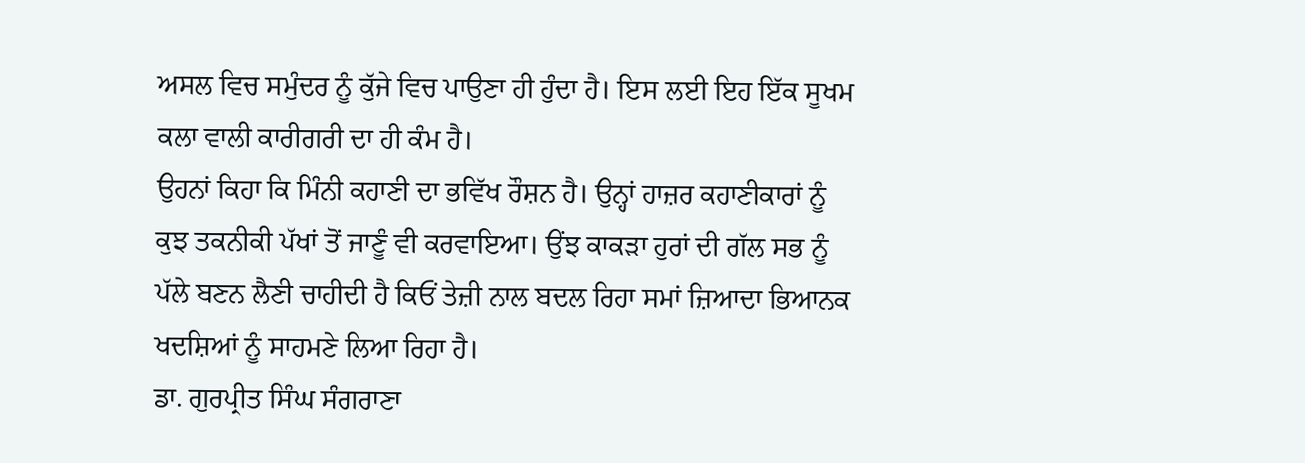ਅਸਲ ਵਿਚ ਸਮੁੰਦਰ ਨੂੰ ਕੁੱਜੇ ਵਿਚ ਪਾਉਣਾ ਹੀ ਹੁੰਦਾ ਹੈ। ਇਸ ਲਈ ਇਹ ਇੱਕ ਸੂਖਮ ਕਲਾ ਵਾਲੀ ਕਾਰੀਗਰੀ ਦਾ ਹੀ ਕੰਮ ਹੈ।
ਉਹਨਾਂ ਕਿਹਾ ਕਿ ਮਿੰਨੀ ਕਹਾਣੀ ਦਾ ਭਵਿੱਖ ਰੌਸ਼ਨ ਹੈ। ਉਨ੍ਹਾਂ ਹਾਜ਼ਰ ਕਹਾਣੀਕਾਰਾਂ ਨੂੰ ਕੁਝ ਤਕਨੀਕੀ ਪੱਖਾਂ ਤੋਂ ਜਾਣੂੰ ਵੀ ਕਰਵਾਇਆ। ਉਂਝ ਕਾਕੜਾ ਹੁਰਾਂ ਦੀ ਗੱਲ ਸਭ ਨੂੰ ਪੱਲੇ ਬਣਨ ਲੈਣੀ ਚਾਹੀਦੀ ਹੈ ਕਿਓਂ ਤੇਜ਼ੀ ਨਾਲ ਬਦਲ ਰਿਹਾ ਸਮਾਂ ਜ਼ਿਆਦਾ ਭਿਆਨਕ ਖਦਸ਼ਿਆਂ ਨੂੰ ਸਾਹਮਣੇ ਲਿਆ ਰਿਹਾ ਹੈ।
ਡਾ. ਗੁਰਪ੍ਰੀਤ ਸਿੰਘ ਸੰਗਰਾਣਾ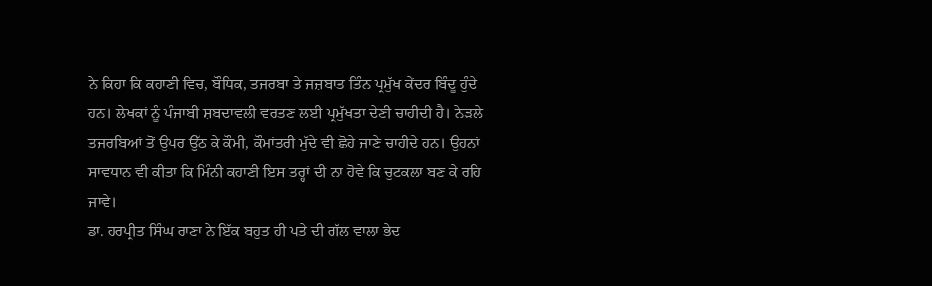ਨੇ ਕਿਹਾ ਕਿ ਕਹਾਣੀ ਵਿਚ, ਬੌਧਿਕ, ਤਜਰਬਾ ਤੇ ਜਜ਼ਬਾਤ ਤਿੰਨ ਪ੍ਰਮੁੱਖ ਕੇਂਦਰ ਬਿੰਦੂ ਹੁੰਦੇ ਹਨ। ਲੇਖਕਾਂ ਨੂੰ ਪੰਜਾਬੀ ਸ਼ਬਦਾਵਲੀ ਵਰਤਣ ਲਈ ਪ੍ਰਮੁੱਖਤਾ ਦੇਣੀ ਚਾਹੀਦੀ ਹੈ। ਨੇੜਲੇ ਤਜਰਬਿਆਂ ਤੋਂ ਉਪਰ ਉੱਠ ਕੇ ਕੌਮੀ, ਕੌਮਾਂਤਰੀ ਮੁੱਦੇ ਵੀ ਛੋਹੇ ਜਾਣੇ ਚਾਹੀਦੇ ਹਨ। ਉਹਨਾਂ ਸਾਵਧਾਨ ਵੀ ਕੀਤਾ ਕਿ ਮਿੰਨੀ ਕਹਾਣੀ ਇਸ ਤਰ੍ਹਾਂ ਦੀ ਨਾ ਹੋਵੇ ਕਿ ਚੁਟਕਲਾ ਬਣ ਕੇ ਰਹਿ ਜਾਵੇ।
ਡਾ. ਹਰਪ੍ਰੀਤ ਸਿੰਘ ਰਾਣਾ ਨੇ ਇੱਕ ਬਹੁਤ ਹੀ ਪਤੇ ਦੀ ਗੱਲ ਵਾਲਾ ਭੇਦ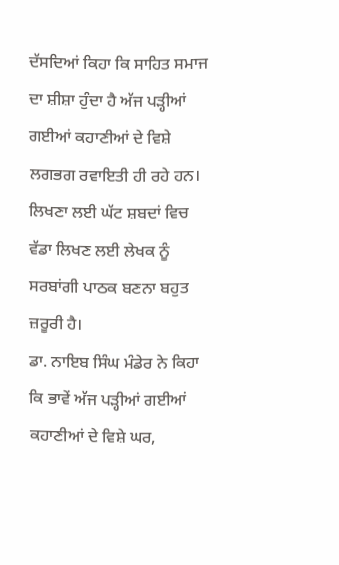ਦੱਸਦਿਆਂ ਕਿਹਾ ਕਿ ਸਾਹਿਤ ਸਮਾਜ ਦਾ ਸ਼ੀਸ਼ਾ ਹੁੰਦਾ ਹੈ ਅੱਜ ਪੜ੍ਹੀਆਂ ਗਈਆਂ ਕਹਾਣੀਆਂ ਦੇ ਵਿਸ਼ੇ ਲਗਭਗ ਰਵਾਇਤੀ ਹੀ ਰਹੇ ਹਨ। ਲਿਖਣਾ ਲਈ ਘੱਟ ਸ਼ਬਦਾਂ ਵਿਚ ਵੱਡਾ ਲਿਖਣ ਲਈ ਲੇਖਕ ਨੂੰ ਸਰਬਾਂਗੀ ਪਾਠਕ ਬਣਨਾ ਬਹੁਤ ਜ਼ਰੂਰੀ ਹੈ।
ਡਾ. ਨਾਇਬ ਸਿੰਘ ਮੰਡੇਰ ਨੇ ਕਿਹਾ ਕਿ ਭਾਵੇਂ ਅੱਜ ਪੜ੍ਹੀਆਂ ਗਈਆਂ ਕਹਾਣੀਆਂ ਦੇ ਵਿਸ਼ੇ ਘਰ,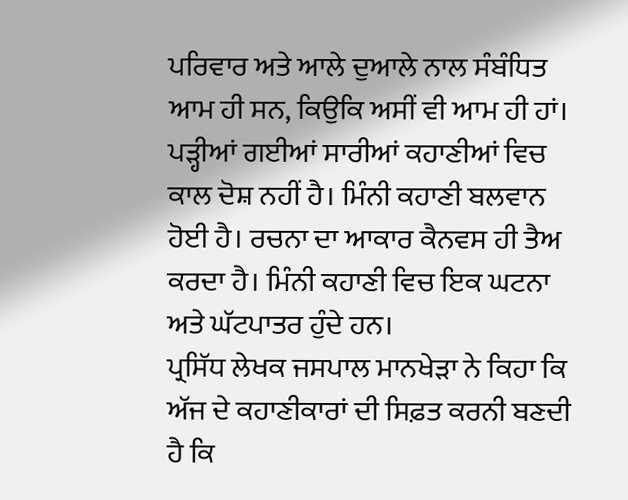ਪਰਿਵਾਰ ਅਤੇ ਆਲੇ ਦੁਆਲੇ ਨਾਲ ਸੰਬੰਧਿਤ ਆਮ ਹੀ ਸਨ, ਕਿਉਕਿ ਅਸੀਂ ਵੀ ਆਮ ਹੀ ਹਾਂ। ਪੜ੍ਹੀਆਂ ਗਈਆਂ ਸਾਰੀਆਂ ਕਹਾਣੀਆਂ ਵਿਚ ਕਾਲ ਦੋਸ਼ ਨਹੀਂ ਹੈ। ਮਿੰਨੀ ਕਹਾਣੀ ਬਲਵਾਨ ਹੋਈ ਹੈ। ਰਚਨਾ ਦਾ ਆਕਾਰ ਕੈਨਵਸ ਹੀ ਤੈਅ ਕਰਦਾ ਹੈ। ਮਿੰਨੀ ਕਹਾਣੀ ਵਿਚ ਇਕ ਘਟਨਾ ਅਤੇ ਘੱਟਪਾਤਰ ਹੁੰਦੇ ਹਨ।
ਪ੍ਰਸਿੱਧ ਲੇਖਕ ਜਸਪਾਲ ਮਾਨਖੇੜਾ ਨੇ ਕਿਹਾ ਕਿ ਅੱਜ ਦੇ ਕਹਾਣੀਕਾਰਾਂ ਦੀ ਸਿਫ਼ਤ ਕਰਨੀ ਬਣਦੀ ਹੈ ਕਿ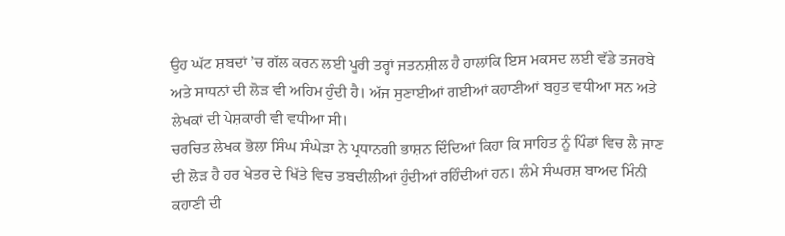ਉਹ ਘੱਟ ਸ਼ਬਦਾਂ ’ਚ ਗੱਲ ਕਰਨ ਲਈ ਪੂਰੀ ਤਰ੍ਹਾਂ ਜਤਨਸ਼ੀਲ ਹੈ ਹਾਲਾਂਕਿ ਇਸ ਮਕਸਦ ਲਈ ਵੱਡੇ ਤਜਰਬੇ ਅਤੇ ਸਾਧਨਾਂ ਦੀ ਲੋੜ ਵੀ ਅਹਿਮ ਹੁੰਦੀ ਹੈ। ਅੱਜ ਸੁਣਾਈਆਂ ਗਈਆਂ ਕਹਾਣੀਆਂ ਬਹੁਤ ਵਧੀਆ ਸਨ ਅਤੇ ਲੇਖਕਾਂ ਦੀ ਪੇਸ਼ਕਾਰੀ ਵੀ ਵਧੀਆ ਸੀ।
ਚਰਚਿਤ ਲੇਖਕ ਭੋਲਾ ਸਿੰਘ ਸੰਘੇੜਾ ਨੇ ਪ੍ਰਧਾਨਗੀ ਭਾਸ਼ਨ ਦਿੰਦਿਆਂ ਕਿਹਾ ਕਿ ਸਾਹਿਤ ਨੂੰ ਪਿੰਡਾਂ ਵਿਚ ਲੈ ਜਾਣ ਦੀ ਲੋੜ ਹੈ ਹਰ ਖੇਤਰ ਦੇ ਖਿੱਤੇ ਵਿਚ ਤਬਦੀਲੀਆਂ ਹੁੰਦੀਆਂ ਰਹਿੰਦੀਆਂ ਹਨ। ਲੰਮੇ ਸੰਘਰਸ਼ ਬਾਅਦ ਮਿੰਨੀ ਕਹਾਣੀ ਦੀ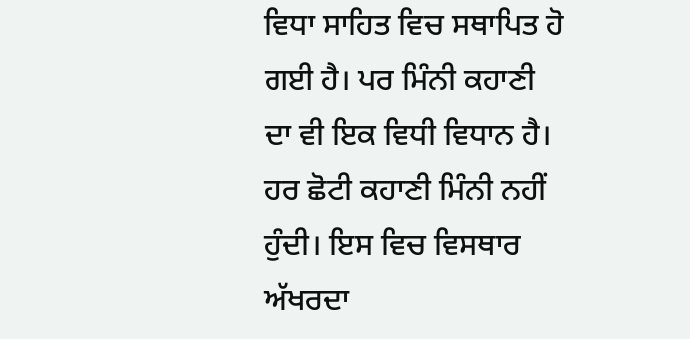ਵਿਧਾ ਸਾਹਿਤ ਵਿਚ ਸਥਾਪਿਤ ਹੋ ਗਈ ਹੈ। ਪਰ ਮਿੰਨੀ ਕਹਾਣੀ ਦਾ ਵੀ ਇਕ ਵਿਧੀ ਵਿਧਾਨ ਹੈ। ਹਰ ਛੋਟੀ ਕਹਾਣੀ ਮਿੰਨੀ ਨਹੀਂ ਹੁੰਦੀ। ਇਸ ਵਿਚ ਵਿਸਥਾਰ ਅੱਖਰਦਾ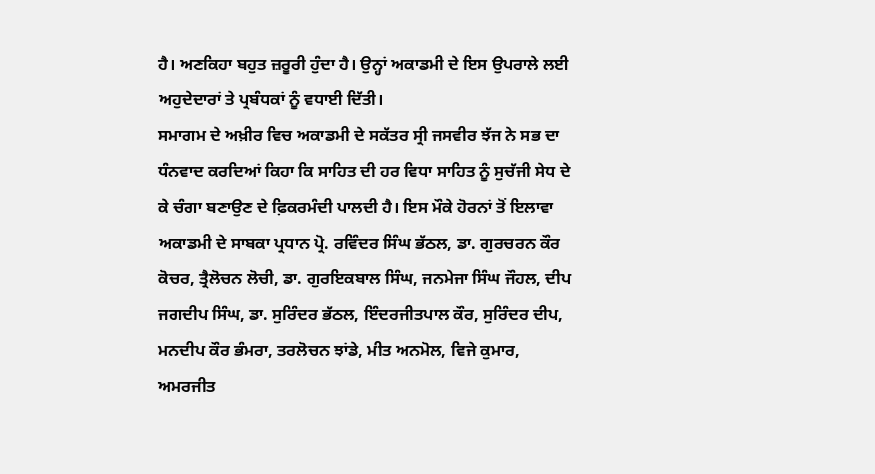ਹੈ। ਅਣਕਿਹਾ ਬਹੁਤ ਜ਼ਰੂਰੀ ਹੁੰਦਾ ਹੈ। ਉਨ੍ਹਾਂ ਅਕਾਡਮੀ ਦੇ ਇਸ ਉਪਰਾਲੇ ਲਈ ਅਹੁਦੇਦਾਰਾਂ ਤੇ ਪ੍ਰਬੰਧਕਾਂ ਨੂੰ ਵਧਾਈ ਦਿੱਤੀ।
ਸਮਾਗਮ ਦੇ ਅਖ਼ੀਰ ਵਿਚ ਅਕਾਡਮੀ ਦੇ ਸਕੱਤਰ ਸ੍ਰੀ ਜਸਵੀਰ ਝੱਜ ਨੇ ਸਭ ਦਾ ਧੰਨਵਾਦ ਕਰਦਿਆਂ ਕਿਹਾ ਕਿ ਸਾਹਿਤ ਦੀ ਹਰ ਵਿਧਾ ਸਾਹਿਤ ਨੂੰ ਸੁਚੱਜੀ ਸੇਧ ਦੇ ਕੇ ਚੰਗਾ ਬਣਾਉਣ ਦੇ ਫ਼ਿਕਰਮੰਦੀ ਪਾਲਦੀ ਹੈ। ਇਸ ਮੌਕੇ ਹੋਰਨਾਂ ਤੋਂ ਇਲਾਵਾ ਅਕਾਡਮੀ ਦੇ ਸਾਬਕਾ ਪ੍ਰਧਾਨ ਪ੍ਰੋ. ਰਵਿੰਦਰ ਸਿੰਘ ਭੱਠਲ, ਡਾ. ਗੁਰਚਰਨ ਕੌਰ ਕੋਚਰ, ਤ੍ਰੈਲੋਚਨ ਲੋਚੀ, ਡਾ. ਗੁਰਇਕਬਾਲ ਸਿੰਘ, ਜਨਮੇਜਾ ਸਿੰਘ ਜੌਹਲ, ਦੀਪ ਜਗਦੀਪ ਸਿੰਘ, ਡਾ. ਸੁਰਿੰਦਰ ਭੱਠਲ, ਇੰਦਰਜੀਤਪਾਲ ਕੌਰ, ਸੁਰਿੰਦਰ ਦੀਪ, ਮਨਦੀਪ ਕੌਰ ਭੰਮਰਾ, ਤਰਲੋਚਨ ਝਾਂਡੇ, ਮੀਤ ਅਨਮੋਲ, ਵਿਜੇ ਕੁਮਾਰ, ਅਮਰਜੀਤ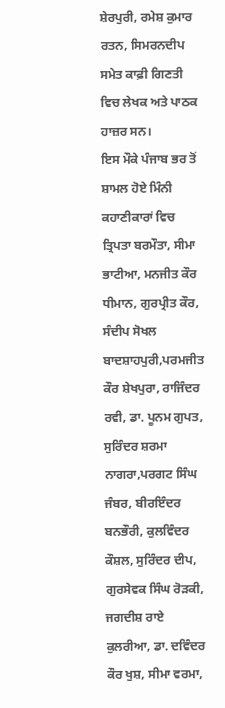ਸ਼ੇਰਪੁਰੀ, ਰਮੇਸ਼ ਕੁਮਾਰ ਰਤਨ, ਸਿਮਰਨਦੀਪ ਸਮੇਤ ਕਾਫ਼ੀ ਗਿਣਤੀ ਵਿਚ ਲੇਖਕ ਅਤੇ ਪਾਠਕ ਹਾਜ਼ਰ ਸਨ।
ਇਸ ਮੌਕੇ ਪੰਜਾਬ ਭਰ ਤੋਂ ਸ਼ਾਮਲ ਹੋਏ ਮਿੰਨੀ ਕਹਾਣੀਕਾਰਾਂ ਵਿਚ ਤ੍ਰਿਪਤਾ ਬਰਮੌਤਾ, ਸੀਮਾ ਭਾਟੀਆ, ਮਨਜੀਤ ਕੌਰ ਧੀਮਾਨ, ਗੁਰਪ੍ਰੀਤ ਕੌਰ, ਸੰਦੀਪ ਸੋਖਲ ਬਾਦਸ਼ਾਹਪੁਰੀ,ਪਰਮਜੀਤ ਕੌਰ ਸ਼ੇਖਪੁਰਾ, ਰਾਜਿੰਦਰ ਰਵੀ, ਡਾ. ਪੂਨਮ ਗੁਪਤ, ਸੁਰਿੰਦਰ ਸ਼ਰਮਾ ਨਾਗਰਾ,ਪਰਗਟ ਸਿੰਘ ਜੰਬਰ, ਬੀਰਇੰਦਰ ਬਨਭੌਰੀ, ਕੁਲਵਿੰਦਰ ਕੌਸ਼ਲ, ਸੁਰਿੰਦਰ ਦੀਪ, ਗੁਰਸੇਵਕ ਸਿੰਘ ਰੋੜਕੀ, ਜਗਦੀਸ਼ ਰਾਏ ਕੁਲਰੀਆ, ਡਾ. ਦਵਿੰਦਰ ਕੌਰ ਖੁਸ਼, ਸੀਮਾ ਵਰਮਾ,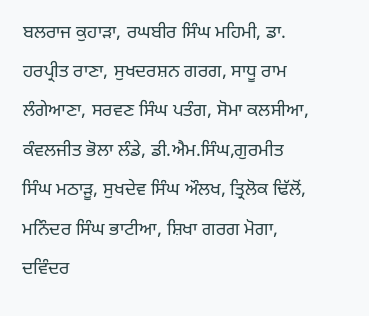ਬਲਰਾਜ ਕੁਹਾੜਾ, ਰਘਬੀਰ ਸਿੰਘ ਮਹਿਮੀ, ਡਾ. ਹਰਪ੍ਰੀਤ ਰਾਣਾ, ਸੁਖਦਰਸ਼ਨ ਗਰਗ, ਸਾਧੂ ਰਾਮ ਲੰਗੇਆਣਾ, ਸਰਵਣ ਸਿੰਘ ਪਤੰਗ, ਸੋਮਾ ਕਲਸੀਆ, ਕੰਵਲਜੀਤ ਭੋਲਾ ਲੰਡੇ, ਡੀ.ਐਮ.ਸਿੰਘ,ਗੁਰਮੀਤ ਸਿੰਘ ਮਠਾੜੂ, ਸੁਖਦੇਵ ਸਿੰਘ ਔਲਖ, ਤ੍ਰਿਲੋਕ ਢਿੱਲੋਂ, ਮਨਿੰਦਰ ਸਿੰਘ ਭਾਟੀਆ, ਸ਼ਿਖਾ ਗਰਗ ਮੋਗਾ, ਦਵਿੰਦਰ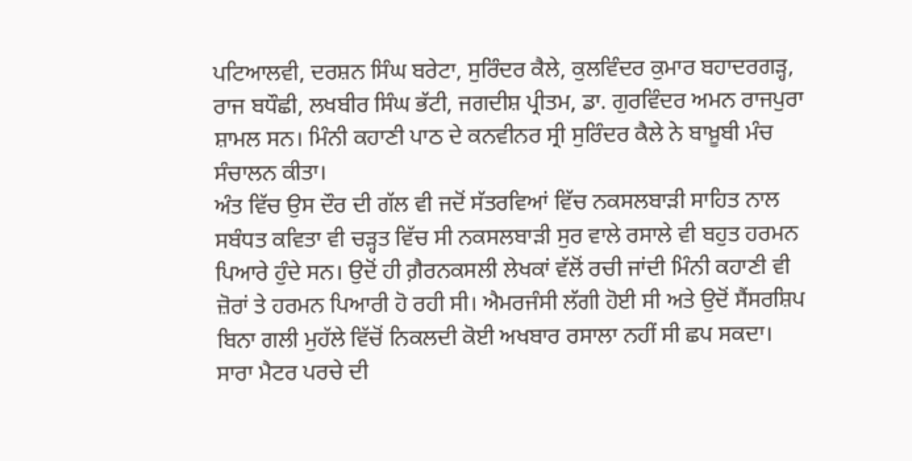ਪਟਿਆਲਵੀ, ਦਰਸ਼ਨ ਸਿੰਘ ਬਰੇਟਾ, ਸੁਰਿੰਦਰ ਕੈਲੇ, ਕੁਲਵਿੰਦਰ ਕੁਮਾਰ ਬਹਾਦਰਗੜ੍ਹ, ਰਾਜ ਬਧੌਛੀ, ਲਖਬੀਰ ਸਿੰਘ ਭੱਟੀ, ਜਗਦੀਸ਼ ਪ੍ਰੀਤਮ, ਡਾ. ਗੁਰਵਿੰਦਰ ਅਮਨ ਰਾਜਪੁਰਾ ਸ਼ਾਮਲ ਸਨ। ਮਿੰਨੀ ਕਹਾਣੀ ਪਾਠ ਦੇ ਕਨਵੀਨਰ ਸ੍ਰੀ ਸੁਰਿੰਦਰ ਕੈਲੇ ਨੇ ਬਾਖ਼ੂਬੀ ਮੰਚ ਸੰਚਾਲਨ ਕੀਤਾ।
ਅੰਤ ਵਿੱਚ ਉਸ ਦੌਰ ਦੀ ਗੱਲ ਵੀ ਜਦੋਂ ਸੱਤਰਵਿਆਂ ਵਿੱਚ ਨਕਸਲਬਾੜੀ ਸਾਹਿਤ ਨਾਲ ਸਬੰਧਤ ਕਵਿਤਾ ਵੀ ਚੜ੍ਹਤ ਵਿੱਚ ਸੀ ਨਕਸਲਬਾੜੀ ਸੁਰ ਵਾਲੇ ਰਸਾਲੇ ਵੀ ਬਹੁਤ ਹਰਮਨ ਪਿਆਰੇ ਹੁੰਦੇ ਸਨ। ਉਦੋਂ ਹੀ ਗ਼ੈਰਨਕਸਲੀ ਲੇਖਕਾਂ ਵੱਲੋਂ ਰਚੀ ਜਾਂਦੀ ਮਿੰਨੀ ਕਹਾਣੀ ਵੀ ਜ਼ੋਰਾਂ ਤੇ ਹਰਮਨ ਪਿਆਰੀ ਹੋ ਰਹੀ ਸੀ। ਐਮਰਜੰਸੀ ਲੱਗੀ ਹੋਈ ਸੀ ਅਤੇ ਉਦੋਂ ਸੈਂਸਰਸ਼ਿਪ ਬਿਨਾ ਗਲੀ ਮੁਹੱਲੇ ਵਿੱਚੋਂ ਨਿਕਲਦੀ ਕੋਈ ਅਖਬਾਰ ਰਸਾਲਾ ਨਹੀਂ ਸੀ ਛਪ ਸਕਦਾ। ਸਾਰਾ ਮੈਟਰ ਪਰਚੇ ਦੀ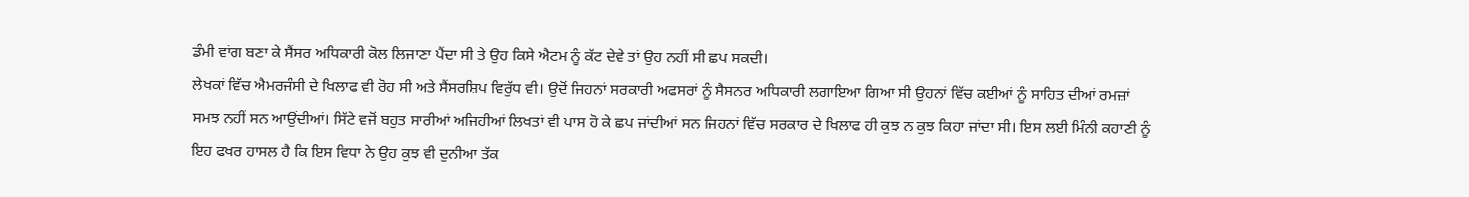ਡੰਮੀ ਵਾਂਗ ਬਣਾ ਕੇ ਸੈਂਸਰ ਅਧਿਕਾਰੀ ਕੋਲ ਲਿਜਾਣਾ ਪੈਂਦਾ ਸੀ ਤੇ ਉਹ ਕਿਸੇ ਐਟਮ ਨੂੰ ਕੱਟ ਦੇਵੇ ਤਾਂ ਉਹ ਨਹੀਂ ਸੀ ਛਪ ਸਕਦੀ।
ਲੇਖਕਾਂ ਵਿੱਚ ਐਮਰਜੰਸੀ ਦੇ ਖਿਲਾਫ ਵੀ ਰੋਹ ਸੀ ਅਤੇ ਸੈਂਸਰਸ਼ਿਪ ਵਿਰੁੱਧ ਵੀ। ਉਦੋਂ ਜਿਹਨਾਂ ਸਰਕਾਰੀ ਅਫਸਰਾਂ ਨੂੰ ਸੈਸਨਰ ਅਧਿਕਾਰੀ ਲਗਾਇਆ ਗਿਆ ਸੀ ਉਹਨਾਂ ਵਿੱਚ ਕਈਆਂ ਨੂੰ ਸਾਹਿਤ ਦੀਆਂ ਰਮਜ਼ਾਂ ਸਮਝ ਨਹੀਂ ਸਨ ਆਉਂਦੀਆਂ। ਸਿੱਟੇ ਵਜੋਂ ਬਹੁਤ ਸਾਰੀਆਂ ਅਜਿਹੀਆਂ ਲਿਖਤਾਂ ਵੀ ਪਾਸ ਹੋ ਕੇ ਛਪ ਜਾਂਦੀਆਂ ਸਨ ਜਿਹਨਾਂ ਵਿੱਚ ਸਰਕਾਰ ਦੇ ਖਿਲਾਫ ਹੀ ਕੁਝ ਨ ਕੁਝ ਕਿਹਾ ਜਾਂਦਾ ਸੀ। ਇਸ ਲਈ ਮਿੰਨੀ ਕਹਾਣੀ ਨੂੰ ਇਹ ਫਖਰ ਹਾਸਲ ਹੈ ਕਿ ਇਸ ਵਿਧਾ ਨੇ ਉਹ ਕੁਝ ਵੀ ਦੁਨੀਆ ਤੱਕ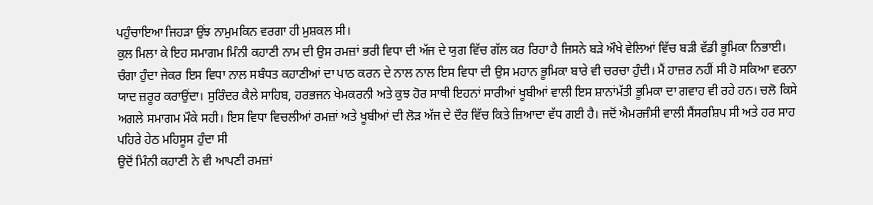ਪਹੁੰਚਾਇਆ ਜਿਹੜਾ ਉਂਝ ਨਾਮੁਮਕਿਨ ਵਰਗਾ ਹੀ ਮੁਸ਼ਕਲ ਸੀ।
ਕੁਲ ਮਿਲਾ ਕੇ ਇਹ ਸਮਾਗਮ ਮਿੰਨੀ ਕਹਾਣੀ ਨਾਮ ਦੀ ਉਸ ਰਮਜ਼ਾਂ ਭਰੀ ਵਿਧਾ ਦੀ ਅੱਜ ਦੇ ਯੁਗ ਵਿੱਚ ਗੱਲ ਕਰ ਰਿਹਾ ਹੈ ਜਿਸਨੇ ਬੜੇ ਔਖੇ ਵੇਲਿਆਂ ਵਿੱਚ ਬੜੀ ਵੱਡੀ ਭੂਮਿਕਾ ਨਿਭਾਈ। ਚੰਗਾ ਹੁੰਦਾ ਜੇਕਰ ਇਸ ਵਿਧਾ ਨਾਲ ਸਬੰਧਤ ਕਹਾਣੀਆਂ ਦਾ ਪਾਠ ਕਰਨ ਦੇ ਨਾਲ ਨਾਲ ਇਸ ਵਿਧਾ ਦੀ ਉਸ ਮਹਾਨ ਭੂਮਿਕਾ ਬਾਰੇ ਵੀ ਚਰਚਾ ਹੁੰਦੀ। ਮੈਂ ਹਾਜ਼ਰ ਨਹੀਂ ਸੀ ਹੋ ਸਕਿਆ ਵਰਨਾ ਯਾਦ ਜ਼ਰੂਰ ਕਰਾਉਂਦਾ। ਸੁਰਿੰਦਰ ਕੈਲੇ ਸਾਹਿਬ, ਹਰਭਜਨ ਖੇਮਕਰਨੀ ਅਤੇ ਕੁਝ ਹੋਰ ਸਾਥੀ ਇਹਨਾਂ ਸਾਰੀਆਂ ਖੂਬੀਆਂ ਵਾਲੀ ਇਸ ਸ਼ਾਨਾਂਮੱਤੀ ਭੂਮਿਕਾ ਦਾ ਗਵਾਹ ਵੀ ਰਹੇ ਹਨ। ਚਲੋ ਕਿਸੇ ਅਗਲੇ ਸਮਾਗਮ ਮੌਕੇ ਸਹੀ। ਇਸ ਵਿਧਾ ਵਿਚਲੀਆਂ ਰਮਜ਼ਾਂ ਅਤੇ ਖੂਬੀਆਂ ਦੀ ਲੋੜ ਅੱਜ ਦੇ ਦੌਰ ਵਿੱਚ ਕਿਤੇ ਜ਼ਿਆਦਾ ਵੱਧ ਗਈ ਹੈ। ਜਦੋਂ ਐਮਰਜੰਸੀ ਵਾਲੀ ਸੈਂਸਰਸ਼ਿਪ ਸੀ ਅਤੇ ਹਰ ਸਾਹ ਪਹਿਰੇ ਹੇਠ ਮਹਿਸੂਸ ਹੁੰਦਾ ਸੀ
ਉਦੋਂ ਮਿੰਨੀ ਕਹਾਣੀ ਨੇ ਵੀ ਆਪਣੀ ਰਮਜ਼ਾਂ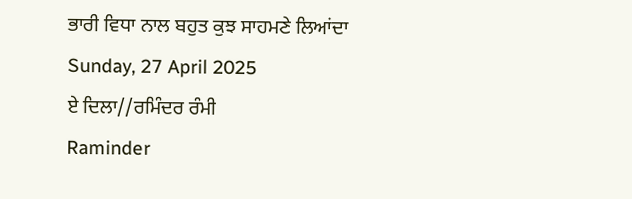ਭਾਰੀ ਵਿਧਾ ਨਾਲ ਬਹੁਤ ਕੁਝ ਸਾਹਮਣੇ ਲਿਆਂਦਾ
Sunday, 27 April 2025
ਏ ਦਿਲਾ//ਰਮਿੰਦਰ ਰੰਮੀ
Raminder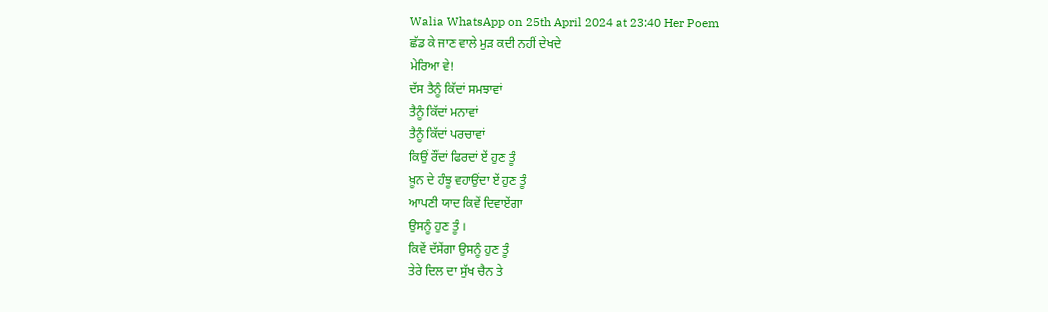Walia WhatsApp on 25th April 2024 at 23:40 Her Poem
ਛੱਡ ਕੇ ਜਾਣ ਵਾਲੇ ਮੁੜ ਕਦੀ ਨਹੀਂ ਦੇਖਦੇ
ਮੇਰਿਆ ਵੇ!
ਦੱਸ ਤੈਨੂੰ ਕਿੱਦਾਂ ਸਮਝਾਵਾਂ
ਤੈਨੂੰ ਕਿੱਦਾਂ ਮਨਾਵਾਂ
ਤੈਨੂੰ ਕਿੱਦਾਂ ਪਰਚਾਵਾਂ
ਕਿਉਂ ਰੌਂਦਾਂ ਫਿਰਦਾਂ ਏਂ ਹੁਣ ਤੂੰ
ਖ਼ੂਨ ਦੇ ਹੰਝੂ ਵਹਾਉਂਦਾ ਏਂ ਹੁਣ ਤੂੰ
ਆਪਣੀ ਯਾਦ ਕਿਵੇਂ ਦਿਵਾਏਂਗਾ
ਉਸਨੂੰ ਹੁਣ ਤੂੰ ।
ਕਿਵੇਂ ਦੱਸੇਂਗਾ ਉਸਨੂੰ ਹੁਣ ਤੂੰ
ਤੇਰੇ ਦਿਲ ਦਾ ਸੁੱਖ ਚੈਨ ਤੇ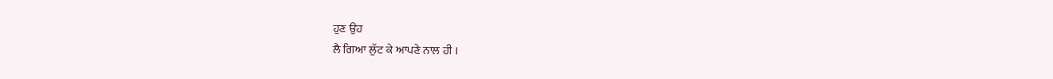ਹੁਣ ਉਹ
ਲੈ ਗਿਆ ਲੁੱਟ ਕੇ ਆਪਣੇ ਨਾਲ ਹੀ ।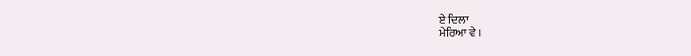ਏ ਦਿਲਾ
ਮੇਰਿਆ ਵੇ ।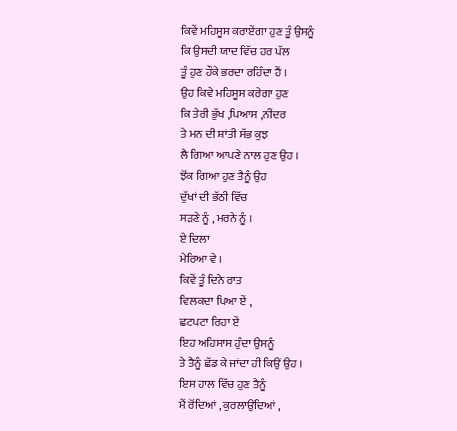ਕਿਵੇਂ ਮਹਿਸੂਸ ਕਰਾਏਂਗਾ ਹੁਣ ਤੂੰ ਉਸਨੂੰ
ਕਿ ਉਸਦੀ ਯਾਦ ਵਿੱਚ ਹਰ ਪੱਲ
ਤੂੰ ਹੁਣ ਹੌਕੇ ਭਰਦਾ ਰਹਿੰਦਾ ਹੈਂ ।
ਉਹ ਕਿਵੇ ਮਹਿਸੂਸ ਕਰੇਗਾ ਹੁਣ
ਕਿ ਤੇਰੀ ਭੁੱਖ ,ਪਿਆਸ ,ਨੀਂਦਰ
ਤੇ ਮਨ ਦੀ ਸ਼ਾਂਤੀ ਸੱਭ ਕੁਝ
ਲੈ ਗਿਆ ਆਪਣੇ ਨਾਲ ਹੁਣ ਉਹ ।
ਝੋਂਕ ਗਿਆ ਹੁਣ ਤੈਨੂੰ ਉਹ
ਦੁੱਖਾਂ ਦੀ ਭੱਠੀ ਵਿੱਚ
ਸੜਣੇ ਨੂੰ , ਮਰਨੇ ਨੂੰ ।
ਏ ਦਿਲਾ
ਮੇਰਿਆ ਵੇ ।
ਕਿਵੇਂ ਤੂੰ ਦਿਨੇ ਰਾਤ
ਵਿਲਕਦਾ ਪਿਆ ਏਂ ,
ਛਟਪਟਾ ਰਿਹਾ ਏਂ
ਇਹ ਅਹਿਸਾਸ ਹੁੰਦਾ ਉਸਨੂੰ
ਤੇ ਤੈਨੂੰ ਛੱਡ ਕੇ ਜਾਂਦਾ ਹੀ ਕਿਉਂ ਉਹ ।
ਇਸ ਹਾਲ ਵਿੱਚ ਹੁਣ ਤੈਨੂੰ
ਮੈਂ ਰੋਂਦਿਆਂ , ਕੁਰਲਾਉਂਦਿਆਂ ,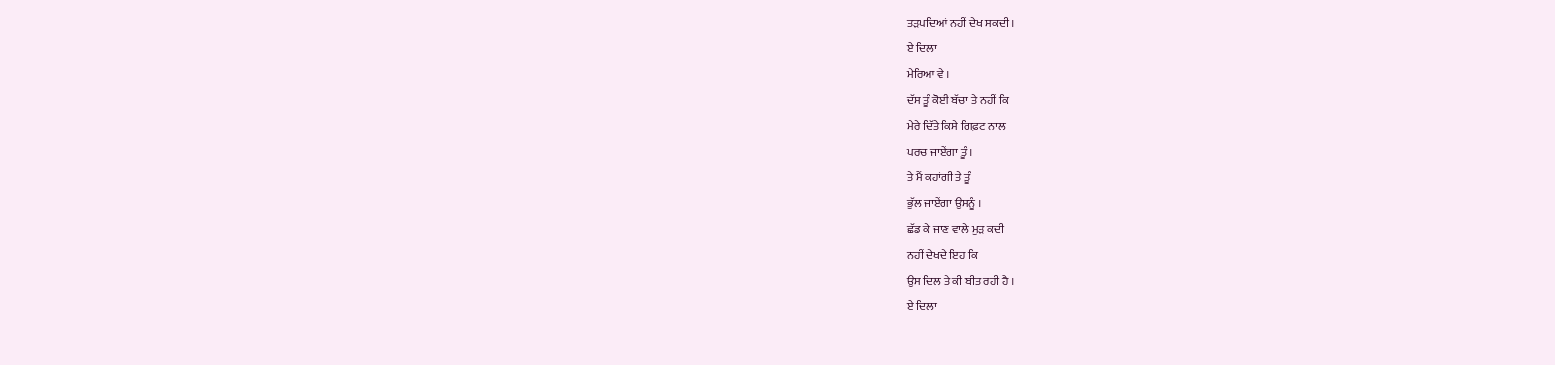ਤੜਪਦਿਆਂ ਨਹੀਂ ਦੇਖ ਸਕਦੀ ।
ਏ ਦਿਲਾ
ਮੇਰਿਆ ਵੇ ।
ਦੱਸ ਤੂੰ ਕੋਈ ਬੱਚਾ ਤੇ ਨਹੀਂ ਕਿ
ਮੇਰੇ ਦਿੱਤੇ ਕਿਸੇ ਗਿਫ਼ਟ ਨਾਲ
ਪਰਚ ਜਾਏਂਗਾ ਤੂੰ ।
ਤੇ ਮੈਂ ਕਹਾਂਗੀ ਤੇ ਤੂੰ
ਭੁੱਲ ਜਾਏਂਗਾ ਉਸਨੂੰ ।
ਛੱਡ ਕੇ ਜਾਣ ਵਾਲੇ ਮੁੜ ਕਦੀ
ਨਹੀਂ ਦੇਖਦੇ ਇਹ ਕਿ
ਉਸ ਦਿਲ ਤੇ ਕੀ ਬੀਤ ਰਹੀ ਹੈ ।
ਏ ਦਿਲਾ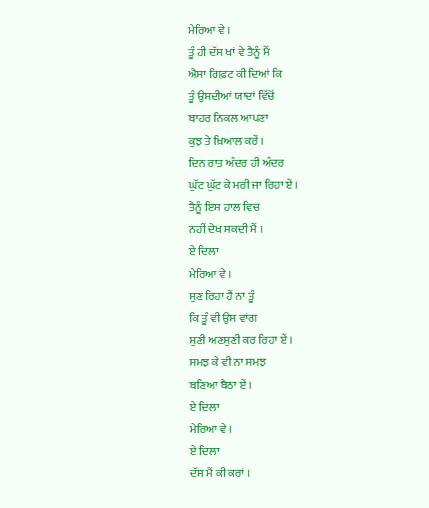ਮੇਰਿਆ ਵੇ ।
ਤੂੰ ਹੀ ਦੱਸ ਖਾਂ ਵੇ ਤੈਨੂੰ ਮੈਂ
ਐਸਾ ਗਿਫ਼ਟ ਕੀ ਦਿਆਂ ਕਿ
ਤੂੰ ਉਸਦੀਆਂ ਯਾਦਾਂ ਵਿੱਚੋਂ
ਬਾਹਰ ਨਿਕਲ ਆਪਣਾ
ਕੁਝ ਤੇ ਖ਼ਿਆਲ ਕਰੇਂ ।
ਦਿਨ ਰਾਤ ਅੰਦਰ ਹੀ ਅੰਦਰ
ਘੁੱਟ ਘੁੱਟ ਕੇ ਮਰੀ ਜਾ ਰਿਹਾ ਏਂ ।
ਤੈਨੂੰ ਇਸ ਹਾਲ ਵਿਚ
ਨਹੀਂ ਦੇਖ ਸਕਦੀ ਮੈਂ ।
ਏ ਦਿਲਾ
ਮੇਰਿਆ ਵੇ ।
ਸੁਣ ਰਿਹਾ ਹੈਂ ਨਾ ਤੂੰ
ਕਿ ਤੂੰ ਵੀ ਉਸ ਵਾਂਗ
ਸੁਣੀ ਅਣਸੁਣੀ ਕਰ ਰਿਹਾ ਏਂ ।
ਸਮਝ ਕੇ ਵੀ ਨਾ ਸਮਝ
ਬਣਿਆ ਬੈਠਾ ਏਂ ।
ਏ ਦਿਲਾ
ਮੇਰਿਆ ਵੇ ।
ਏ ਦਿਲਾ
ਦੱਸ ਮੈਂ ਕੀ ਕਰਾਂ ।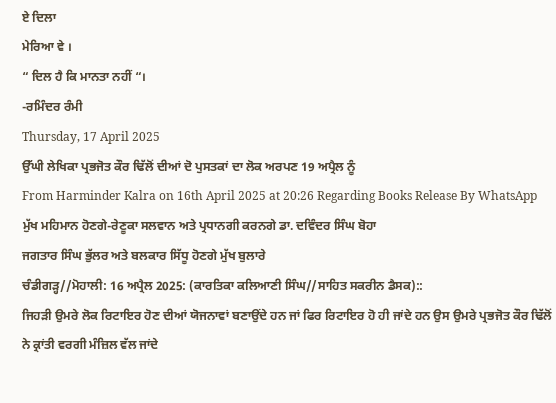ਏ ਦਿਲਾ
ਮੇਰਿਆ ਵੇ ।
“ ਦਿਲ ਹੈ ਕਿ ਮਾਨਤਾ ਨਹੀਂ “।
-ਰਮਿੰਦਰ ਰੰਮੀ
Thursday, 17 April 2025
ਉੱਘੀ ਲੇਖਿਕਾ ਪ੍ਰਭਜੋਤ ਕੌਰ ਢਿੱਲੋਂ ਦੀਆਂ ਦੋ ਪੁਸਤਕਾਂ ਦਾ ਲੋਕ ਅਰਪਣ 19 ਅਪ੍ਰੈਲ ਨੂੰ
From Harminder Kalra on 16th April 2025 at 20:26 Regarding Books Release By WhatsApp
ਮੁੱਖ ਮਹਿਮਾਨ ਹੋਣਗੇ-ਰੇਣੂਕਾ ਸਲਵਾਨ ਅਤੇ ਪ੍ਰਧਾਨਗੀ ਕਰਨਗੇ ਡਾ. ਦਵਿੰਦਰ ਸਿੰਘ ਬੋਹਾ
ਜਗਤਾਰ ਸਿੰਘ ਭੁੱਲਰ ਅਤੇ ਬਲਕਾਰ ਸਿੱਧੂ ਹੋਣਗੇ ਮੁੱਖ ਬੁਲਾਰੇ
ਚੰਡੀਗੜ੍ਹ//ਮੋਹਾਲੀ: 16 ਅਪ੍ਰੈਲ 2025: (ਕਾਰਤਿਕਾ ਕਲਿਆਣੀ ਸਿੰਘ//ਸਾਹਿਤ ਸਕਰੀਨ ਡੈਸਕ)::
ਜਿਹੜੀ ਉਮਰੇ ਲੋਕ ਰਿਟਾਇਰ ਹੋਣ ਦੀਆਂ ਯੋਜਨਾਵਾਂ ਬਣਾਉਂਦੇ ਹਨ ਜਾਂ ਫਿਰ ਰਿਟਾਇਰ ਹੋ ਹੀ ਜਾਂਦੇ ਹਨ ਉਸ ਉਮਰੇ ਪ੍ਰਭਜੋਤ ਕੌਰ ਢਿੱਲੋਂ ਨੇ ਕ੍ਰਾਂਤੀ ਵਰਗੀ ਮੰਜ਼ਿਲ ਵੱਲ ਜਾਂਦੇ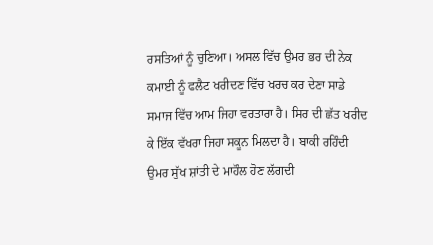ਰਸਤਿਆਂ ਨੂੰ ਚੁਣਿਆ। ਅਸਲ ਵਿੱਚ ਉਮਰ ਭਰ ਦੀ ਨੇਕ ਕਮਾਈ ਨੂੰ ਫਲੈਟ ਖਰੀਦਣ ਵਿੱਚ ਖਰਚ ਕਰ ਦੇਣਾ ਸਾਡੇ ਸਮਾਜ ਵਿੱਚ ਆਮ ਜਿਹਾ ਵਰਤਾਰਾ ਹੈ। ਸਿਰ ਦੀ ਛੱਤ ਖਰੀਦ ਕੇ ਇੱਕ ਵੱਖਰਾ ਜਿਹਾ ਸਕੂਨ ਮਿਲਦਾ ਹੈ। ਬਾਕੀ ਰਹਿੰਦੀ ਉਮਰ ਸੁੱਖ ਸ਼ਾਂਤੀ ਦੇ ਮਾਹੌਲ ਹੋਣ ਲੱਗਦੀ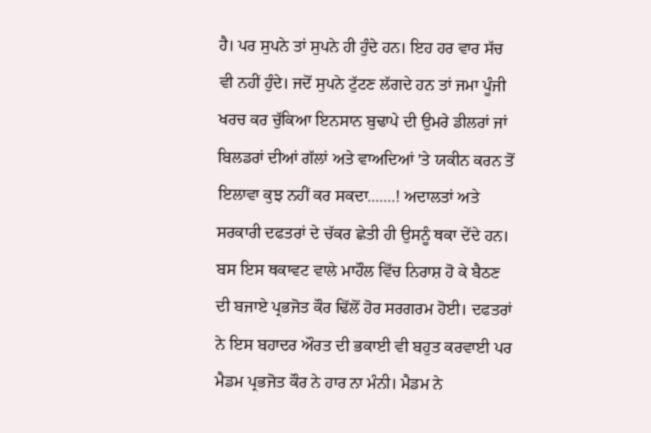ਹੈ। ਪਰ ਸੁਪਨੇ ਤਾਂ ਸੁਪਨੇ ਹੀ ਹੁੰਦੇ ਹਨ। ਇਹ ਹਰ ਵਾਰ ਸੱਚ ਵੀ ਨਹੀਂ ਹੁੰਦੇ। ਜਦੋਂ ਸੁਪਨੇ ਟੁੱਟਣ ਲੱਗਦੇ ਹਨ ਤਾਂ ਜਮਾ ਪੂੰਜੀ ਖਰਚ ਕਰ ਚੁੱਕਿਆ ਇਨਸਾਨ ਬੁਢਾਪੇ ਦੀ ਉਮਰੇ ਡੀਲਰਾਂ ਜਾਂ ਬਿਲਡਰਾਂ ਦੀਆਂ ਗੱਲਾਂ ਅਤੇ ਵਾਅਦਿਆਂ 'ਤੇ ਯਕੀਨ ਕਰਨ ਤੋਂ ਇਲਾਵਾ ਕੁਝ ਨਹੀਂ ਕਰ ਸਕਦਾ.......! ਅਦਾਲਤਾਂ ਅਤੇ ਸਰਕਾਰੀ ਦਫਤਰਾਂ ਦੇ ਚੱਕਰ ਛੇਤੀ ਹੀ ਉਸਨੂੰ ਥਕਾ ਦੇਂਦੇ ਹਨ।
ਬਸ ਇਸ ਥਕਾਵਟ ਵਾਲੇ ਮਾਹੌਲ ਵਿੱਚ ਨਿਰਾਸ਼ ਹੋ ਕੇ ਬੈਠਣ ਦੀ ਬਜਾਏ ਪ੍ਰਭਜੋਤ ਕੌਰ ਢਿੱਲੋਂ ਹੋਰ ਸਰਗਰਮ ਹੋਈ। ਦਫਤਰਾਂ ਨੇ ਇਸ ਬਹਾਦਰ ਔਰਤ ਦੀ ਭਕਾਈ ਵੀ ਬਹੁਤ ਕਰਵਾਈ ਪਰ ਮੈਡਮ ਪ੍ਰਭਜੋਤ ਕੌਰ ਨੇ ਹਾਰ ਨਾ ਮੰਨੀ। ਮੈਡਮ ਨੇ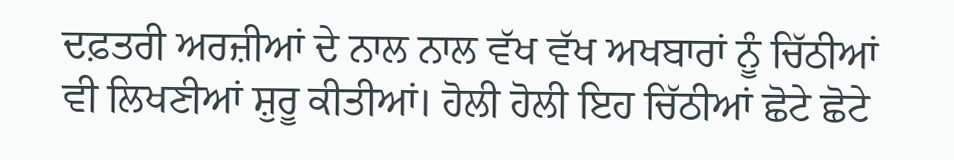ਦਫ਼ਤਰੀ ਅਰਜ਼ੀਆਂ ਦੇ ਨਾਲ ਨਾਲ ਵੱਖ ਵੱਖ ਅਖਬਾਰਾਂ ਨੂੰ ਚਿੱਠੀਆਂ ਵੀ ਲਿਖਣੀਆਂ ਸ਼ੁਰੂ ਕੀਤੀਆਂ। ਹੋਲੀ ਹੋਲੀ ਇਹ ਚਿੱਠੀਆਂ ਛੋਟੇ ਛੋਟੇ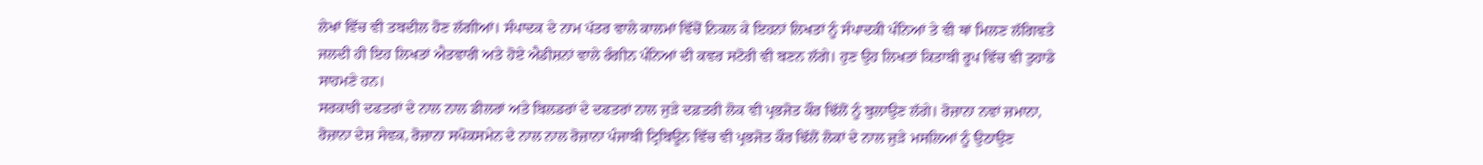ਲੇਖਾਂ ਵਿੱਚ ਵੀ ਤਬਦੀਲ ਹੋਣ ਲੱਗੀਆਂ। ਸੰਪਾਦਕ ਦੇ ਨਾਮ ਪੱਤਰ ਵਾਲੇ ਕਾਲਮਾਂ ਵਿੱਚੋਂ ਨਿਕਲ ਕੇ ਇਹਨਾਂ ਲਿਖਤਾਂ ਨੂੰ ਸੰਪਾਦਕੀ ਪੰਨਿਆਂ ਤੇ ਵੀ ਥਾਂ ਮਿਲਣ ਲੱਗਿਵਤੇ ਜਲਦੀ ਹੀ ਇਹ ਲਿਖਤਾਂ ਐਤਵਾਰੀ ਅਤੇ ਹੋਏ ਐਡੀਸ਼ਨਾਂ ਵਾਲੇ ਰੰਗੀਨ ਪੰਨਿਆਂ ਦੀ ਕਵਰ ਸਟੋਰੀ ਵੀ ਬਣਨ ਲੱਗੇ। ਹੁਣ ਉਹ ਲਿਖਤਾਂ ਕਿਤਾਬੀ ਰੂਪ ਵਿੱਚ ਵੀ ਤੁਹਾਡੇ ਸਾਹਮਣੇ ਹਨ।
ਸਰਕਾਰੀ ਦਫਤਰਾਂ ਦੇ ਨਾਲ ਨਾਲ ਡੀਲਰਾਂ ਅਤੇ ਬਿਲਡਰਾਂ ਦੇ ਦਫਤਰਾਂ ਨਾਲ ਜੁੜੇ ਦਫ਼ਤਰੀ ਲੋਕ ਵੀ ਪ੍ਰਭਜੋਤ ਕੌਰ ਢਿੱਲੋਂ ਨੂੰ ਬੁਲਾਉਣ ਲੱਗੇ। ਰੋਜ਼ਾਨਾ ਨਵਾਂ ਜ਼ਮਾਨਾ, ਰੋਜ਼ਾਨਾ ਦੇਸ਼ ਸੇਵਕ, ਰੋਜ਼ਾਨਾ ਸਪੋਕਸਮੇਨ ਦੇ ਨਾਲ ਨਾਲ ਰੋਜ਼ਾਨਾ ਪੰਜਾਬੀ ਟ੍ਰਿਬਿਊਨ ਵਿੱਚ ਵੀ ਪ੍ਰਭਜੋਤ ਕੌਰ ਢਿੱਲੋਂ ਲੋਕਾਂ ਦੇ ਨਾਲ ਜੁੜੇ ਮਸਲਿਆਂ ਨੂੰ ਉਠਾਉਣ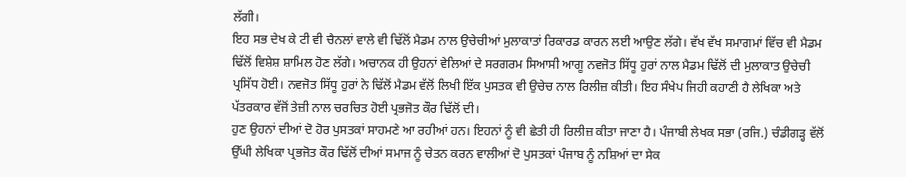ਲੱਗੀ।
ਇਹ ਸਭ ਦੇਖ ਕੇ ਟੀ ਵੀ ਚੈਨਲਾਂ ਵਾਲੇ ਵੀ ਢਿੱਲੋਂ ਮੈਡਮ ਨਾਲ ਉਚੇਚੀਆਂ ਮੁਲਾਕਾਤਾਂ ਰਿਕਾਰਡ ਕਾਰਨ ਲਈ ਆਉਣ ਲੱਗੇ। ਵੱਖ ਵੱਖ ਸਮਾਗਮਾਂ ਵਿੱਚ ਵੀ ਮੈਡਮ ਢਿੱਲੋਂ ਵਿਸ਼ੇਸ਼ ਸ਼ਾਮਿਲ ਹੋਣ ਲੱਗੇ। ਅਚਾਨਕ ਹੀ ਉਹਨਾਂ ਵੇਲਿਆਂ ਦੇ ਸਰਗਰਮ ਸਿਆਸੀ ਆਗੂ ਨਵਜੋਤ ਸਿੱਧੂ ਹੁਰਾਂ ਨਾਲ ਮੈਡਮ ਢਿੱਲੋਂ ਦੀ ਮੁਲਾਕਾਤ ਉਚੇਚੀ ਪ੍ਰਸਿੱਧ ਹੋਈ। ਨਵਜੋਤ ਸਿੱਧੂ ਹੁਰਾਂ ਨੇ ਢਿੱਲੋਂ ਮੈਡਮ ਵੱਲੋਂ ਲਿਖੀ ਇੱਕ ਪੁਸਤਕ ਵੀ ਉਚੇਚ ਨਾਲ ਰਿਲੀਜ਼ ਕੀਤੀ। ਇਹ ਸੰਖੇਪ ਜਿਹੀ ਕਹਾਣੀ ਹੈ ਲੇਖਿਕਾ ਅਤੇ ਪੱਤਰਕਾਰ ਵੱਜੋਂ ਤੇਜ਼ੀ ਨਾਲ ਚਰਚਿਤ ਹੋਈ ਪ੍ਰਭਜੋਤ ਕੌਰ ਢਿੱਲੋਂ ਦੀ।
ਹੁਣ ਉਹਨਾਂ ਦੀਆਂ ਦੋ ਹੋਰ ਪੁਸਤਕਾਂ ਸਾਹਮਣੇ ਆ ਰਹੀਆਂ ਹਨ। ਇਹਨਾਂ ਨੂੰ ਵੀ ਛੇਤੀ ਹੀ ਰਿਲੀਜ਼ ਕੀਤਾ ਜਾਣਾ ਹੈ। ਪੰਜਾਬੀ ਲੇਖਕ ਸਭਾ (ਰਜਿ.) ਚੰਡੀਗੜ੍ਹ ਵੱਲੋਂ ਉੱਘੀ ਲੇਖਿਕਾ ਪ੍ਰਭਜੋਤ ਕੌਰ ਢਿੱਲੋਂ ਦੀਆਂ ਸਮਾਜ ਨੂੰ ਚੇਤਨ ਕਰਨ ਵਾਲੀਆਂ ਦੋ ਪੁਸਤਕਾਂ ਪੰਜਾਬ ਨੂੰ ਨਸ਼ਿਆਂ ਦਾ ਸੇਕ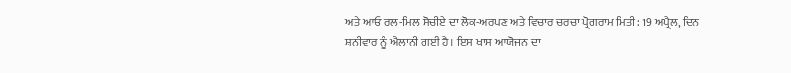ਅਤੇ ਆਓ ਰਲ-ਮਿਲ ਸੋਚੀਏ ਦਾ ਲੋਕ-ਅਰਪਣ ਅਤੇ ਵਿਚਾਰ ਚਰਚਾ ਪ੍ਰੋਗਰਾਮ ਮਿਤੀ: 19 ਅਪ੍ਰੈਲ, ਦਿਨ ਸ਼ਨੀਵਾਰ ਨੂੰ ਐਲਾਨੀ ਗਈ ਹੈ। ਇਸ ਖਾਸ ਆਯੋਜਨ ਦਾ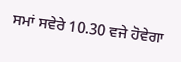ਸਮਾਂ ਸਵੇਰੇ 10.30 ਵਜੇ ਹੋਵੇਗਾ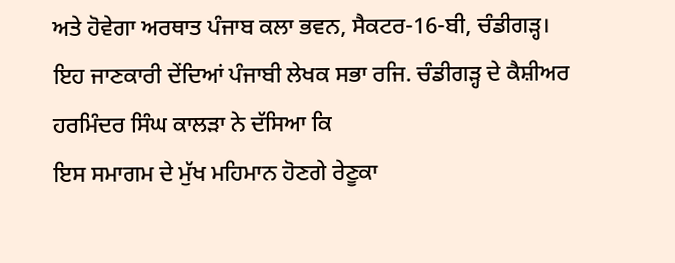ਅਤੇ ਹੋਵੇਗਾ ਅਰਥਾਤ ਪੰਜਾਬ ਕਲਾ ਭਵਨ, ਸੈਕਟਰ-16-ਬੀ, ਚੰਡੀਗੜ੍ਹ।
ਇਹ ਜਾਣਕਾਰੀ ਦੇਂਦਿਆਂ ਪੰਜਾਬੀ ਲੇਖਕ ਸਭਾ ਰਜਿ. ਚੰਡੀਗੜ੍ਹ ਦੇ ਕੈਸ਼ੀਅਰ ਹਰਮਿੰਦਰ ਸਿੰਘ ਕਾਲੜਾ ਨੇ ਦੱਸਿਆ ਕਿ
ਇਸ ਸਮਾਗਮ ਦੇ ਮੁੱਖ ਮਹਿਮਾਨ ਹੋਣਗੇ ਰੇਣੂਕਾ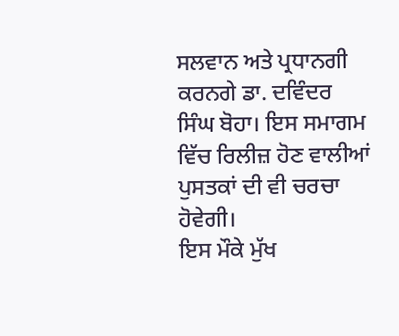ਸਲਵਾਨ ਅਤੇ ਪ੍ਰਧਾਨਗੀ ਕਰਨਗੇ ਡਾ. ਦਵਿੰਦਰ ਸਿੰਘ ਬੋਹਾ। ਇਸ ਸਮਾਗਮ ਵਿੱਚ ਰਿਲੀਜ਼ ਹੋਣ ਵਾਲੀਆਂ ਪੁਸਤਕਾਂ ਦੀ ਵੀ ਚਰਚਾ ਹੋਵੇਗੀ।
ਇਸ ਮੌਕੇ ਮੁੱਖ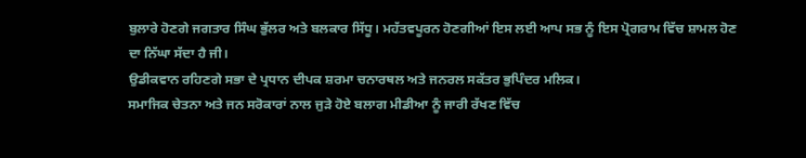ਬੁਲਾਰੇ ਹੋਣਗੇ ਜਗਤਾਰ ਸਿੰਘ ਭੁੱਲਰ ਅਤੇ ਬਲਕਾਰ ਸਿੱਧੂ। ਮਹੱਤਵਪੂਰਨ ਹੋਣਗੀਆਂ ਇਸ ਲਈ ਆਪ ਸਭ ਨੂੰ ਇਸ ਪ੍ਰੋਗਰਾਮ ਵਿੱਚ ਸ਼ਾਮਲ ਹੋਣ ਦਾ ਨਿੱਘਾ ਸੱਦਾ ਹੈ ਜੀ।
ਉਡੀਕਵਾਨ ਰਹਿਣਗੇ ਸਭਾ ਦੇ ਪ੍ਰਧਾਨ ਦੀਪਕ ਸ਼ਰਮਾ ਚਨਾਰਥਲ ਅਤੇ ਜਨਰਲ ਸਕੱਤਰ ਭੁਪਿੰਦਰ ਮਲਿਕ।
ਸਮਾਜਿਕ ਚੇਤਨਾ ਅਤੇ ਜਨ ਸਰੋਕਾਰਾਂ ਨਾਲ ਜੁੜੇ ਹੋਏ ਬਲਾਗ ਮੀਡੀਆ ਨੂੰ ਜਾਰੀ ਰੱਖਣ ਵਿੱਚ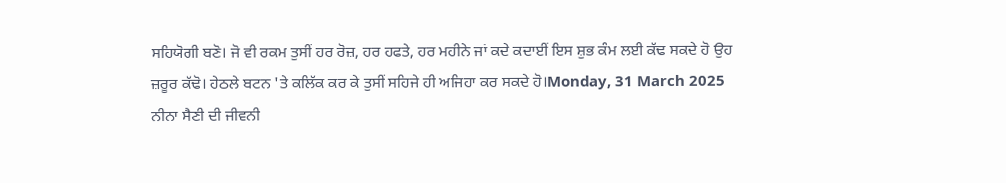ਸਹਿਯੋਗੀ ਬਣੋ। ਜੋ ਵੀ ਰਕਮ ਤੁਸੀਂ ਹਰ ਰੋਜ਼, ਹਰ ਹਫਤੇ, ਹਰ ਮਹੀਨੇ ਜਾਂ ਕਦੇ ਕਦਾਈਂ ਇਸ ਸ਼ੁਭ ਕੰਮ ਲਈ ਕੱਢ ਸਕਦੇ ਹੋ ਉਹ ਜ਼ਰੂਰ ਕੱਢੋ। ਹੇਠਲੇ ਬਟਨ 'ਤੇ ਕਲਿੱਕ ਕਰ ਕੇ ਤੁਸੀਂ ਸਹਿਜੇ ਹੀ ਅਜਿਹਾ ਕਰ ਸਕਦੇ ਹੋ।Monday, 31 March 2025
ਨੀਨਾ ਸੈਣੀ ਦੀ ਜੀਵਨੀ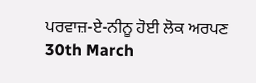ਪਰਵਾਜ਼-ਏ-ਨੀਨੂ ਹੋਈ ਲੋਕ ਅਰਪਣ
30th March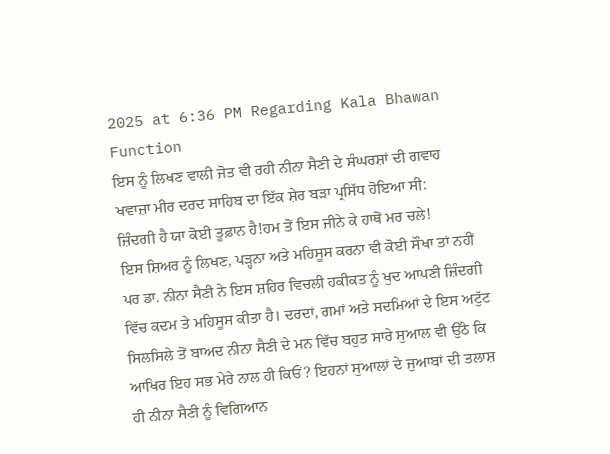2025 at 6:36 PM Regarding Kala Bhawan Function
ਇਸ ਨੂੰ ਲਿਖਣ ਵਾਲੀ ਜੋਤ ਵੀ ਰਹੀ ਨੀਨਾ ਸੈਣੀ ਦੇ ਸੰਘਰਸ਼ਾਂ ਦੀ ਗਵਾਹ
ਖਵਾਜ਼ਾ ਮੀਰ ਦਰਦ ਸਾਹਿਬ ਦਾ ਇੱਕ ਸ਼ੇਰ ਬੜਾ ਪ੍ਰਸਿੱਧ ਹੋਇਆ ਸੀ:
ਜ਼ਿੰਦਗੀ ਹੈ ਯਾ ਕੋਈ ਤੂਫ਼ਾਨ ਹੈ!ਹਮ ਤੋਂ ਇਸ ਜੀਨੇ ਕੇ ਹਾਥੋਂ ਮਰ ਚਲੇ!
ਇਸ ਸ਼ਿਅਰ ਨੂੰ ਲਿਖਣ, ਪੜ੍ਹਨਾ ਅਤੇ ਮਹਿਸੂਸ ਕਰਨਾ ਵੀ ਕੋਈ ਸੌਖਾ ਤਾਂ ਨਹੀਂ ਪਰ ਡਾ. ਨੀਨਾ ਸੈਣੀ ਨੇ ਇਸ ਸ਼ਹਿਰ ਵਿਚਲੀ ਹਕੀਕਤ ਨੂੰ ਖੁਦ ਆਪਣੀ ਜ਼ਿੰਦਗੀ ਵਿੱਚ ਕਦਮ ਤੇ ਮਹਿਸੂਸ ਕੀਤਾ ਹੈ। ਦਰਦਾਂ, ਗਮਾਂ ਅਤੇ ਸਦਮਿਆਂ ਦੇ ਇਸ ਅਟੁੱਟ ਸਿਲਸਿਲੇ ਤੋਂ ਬਾਅਦ ਨੀਨਾ ਸੈਣੀ ਦੇ ਮਨ ਵਿੱਚ ਬਹੁਤ ਸਾਰੇ ਸੁਆਲ ਵੀ ਉੱਠੇ ਕਿ ਆਖਿਰ ਇਹ ਸਭ ਮੇਰੇ ਨਾਲ ਹੀ ਕਿਓਂ? ਇਹਨਾਂ ਸੁਆਲਾਂ ਦੇ ਜੁਆਬਾਂ ਦੀ ਤਲਾਸ਼ ਹੀ ਨੀਨਾ ਸੈਣੀ ਨੂੰ ਵਿਗਿਆਨ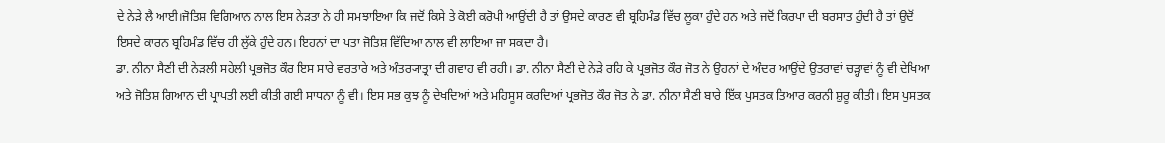ਦੇ ਨੇੜੇ ਲੈ ਆਈ।ਜੋਤਿਸ਼ ਵਿਗਿਆਨ ਨਾਲ ਇਸ ਨੇੜਤਾ ਨੇ ਹੀ ਸਮਝਾਇਆ ਕਿ ਜਦੋਂ ਕਿਸੇ ਤੇ ਕੋਈ ਕਰੋਪੀ ਆਉਂਦੀ ਹੈ ਤਾਂ ਉਸਦੇ ਕਾਰਣ ਵੀ ਬ੍ਰਹਿਮੰਡ ਵਿੱਚ ਲੂਕਾ ਹੁੰਦੇ ਹਨ ਅਤੇ ਜਦੋਂ ਕਿਰਪਾ ਦੀ ਬਰਸਾਤ ਹੁੰਦੀ ਹੈ ਤਾਂ ਉਦੋਂ ਇਸਦੇ ਕਾਰਨ ਬ੍ਰਹਿਮੰਡ ਵਿੱਚ ਹੀ ਲੁੱਕੇ ਹੁੰਦੇ ਹਨ। ਇਹਨਾਂ ਦਾ ਪਤਾ ਜੋਤਿਸ਼ ਵਿੱਦਿਆ ਨਾਲ ਵੀ ਲਾਇਆ ਜਾ ਸਕਦਾ ਹੈ।
ਡਾ. ਨੀਨਾ ਸੈਣੀ ਦੀ ਨੇੜਲੀ ਸਹੇਲੀ ਪ੍ਰਭਜੋਤ ਕੌਰ ਇਸ ਸਾਰੇ ਵਰਤਾਰੇ ਅਤੇ ਅੰਤਰ੍ਯਾਤ੍ਰਾ ਦੀ ਗਵਾਹ ਵੀ ਰਹੀ। ਡਾ. ਨੀਨਾ ਸੈਣੀ ਦੇ ਨੇੜੇ ਰਹਿ ਕੇ ਪ੍ਰਭਜੋਤ ਕੌਰ ਜੋਤ ਨੇ ਉਹਨਾਂ ਦੇ ਅੰਦਰ ਆਉਂਦੇ ਉਤਰਾਵਾਂ ਚੜ੍ਹਾਵਾਂ ਨੂੰ ਵੀ ਦੇਖਿਆ ਅਤੇ ਜੋਤਿਸ਼ ਗਿਆਨ ਦੀ ਪ੍ਰਾਪਤੀ ਲਈ ਕੀਤੀ ਗਈ ਸਾਧਨਾ ਨੂੰ ਵੀ। ਇਸ ਸਭ ਕੁਝ ਨੂੰ ਦੇਖਦਿਆਂ ਅਤੇ ਮਹਿਸੂਸ ਕਰਦਿਆਂ ਪ੍ਰਭਜੋਤ ਕੌਰ ਜੋਤ ਨੇ ਡਾ. ਨੀਨਾ ਸੈਣੀ ਬਾਰੇ ਇੱਕ ਪੁਸਤਕ ਤਿਆਰ ਕਰਨੀ ਸ਼ੁਰੂ ਕੀਤੀ। ਇਸ ਪੁਸਤਕ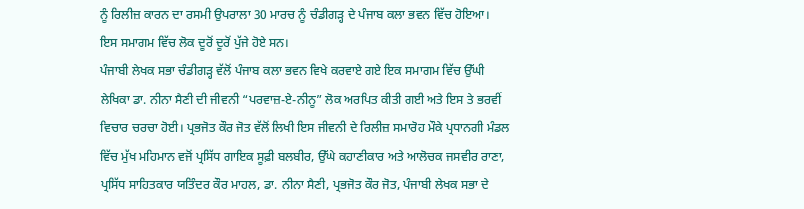ਨੂੰ ਰਿਲੀਜ਼ ਕਾਰਨ ਦਾ ਰਸਮੀ ਉਪਰਾਲਾ 30 ਮਾਰਚ ਨੂੰ ਚੰਡੀਗੜ੍ਹ ਦੇ ਪੰਜਾਬ ਕਲਾ ਭਵਨ ਵਿੱਚ ਹੋਇਆ। ਇਸ ਸਮਾਗਮ ਵਿੱਚ ਲੋਕ ਦੂਰੋਂ ਦੂਰੋਂ ਪੁੱਜੇ ਹੋਏ ਸਨ।
ਪੰਜਾਬੀ ਲੇਖਕ ਸਭਾ ਚੰਡੀਗੜ੍ਹ ਵੱਲੋਂ ਪੰਜਾਬ ਕਲਾ ਭਵਨ ਵਿਖੇ ਕਰਵਾਏ ਗਏ ਇਕ ਸਮਾਗਮ ਵਿੱਚ ਉੱਘੀ ਲੇਖਿਕਾ ਡਾ. ਨੀਨਾ ਸੈਣੀ ਦੀ ਜੀਵਨੀ “ਪਰਵਾਜ਼-ਏ-ਨੀਨੂ” ਲੋਕ ਅਰਪਿਤ ਕੀਤੀ ਗਈ ਅਤੇ ਇਸ ਤੇ ਭਰਵੀਂ ਵਿਚਾਰ ਚਰਚਾ ਹੋਈ। ਪ੍ਰਭਜੋਤ ਕੌਰ ਜੋਤ ਵੱਲੋਂ ਲਿਖੀ ਇਸ ਜੀਵਨੀ ਦੇ ਰਿਲੀਜ਼ ਸਮਾਰੋਹ ਮੌਕੇ ਪ੍ਰਧਾਨਗੀ ਮੰਡਲ ਵਿੱਚ ਮੁੱਖ ਮਹਿਮਾਨ ਵਜੋਂ ਪ੍ਰਸਿੱਧ ਗਾਇਕ ਸੂਫ਼ੀ ਬਲਬੀਰ, ਉੱਘੇ ਕਹਾਣੀਕਾਰ ਅਤੇ ਆਲੋਚਕ ਜਸਵੀਰ ਰਾਣਾ, ਪ੍ਰਸਿੱਧ ਸਾਹਿਤਕਾਰ ਯਤਿੰਦਰ ਕੌਰ ਮਾਹਲ, ਡਾ. ਨੀਨਾ ਸੈਣੀ, ਪ੍ਰਭਜੋਤ ਕੌਰ ਜੋਤ, ਪੰਜਾਬੀ ਲੇਖਕ ਸਭਾ ਦੇ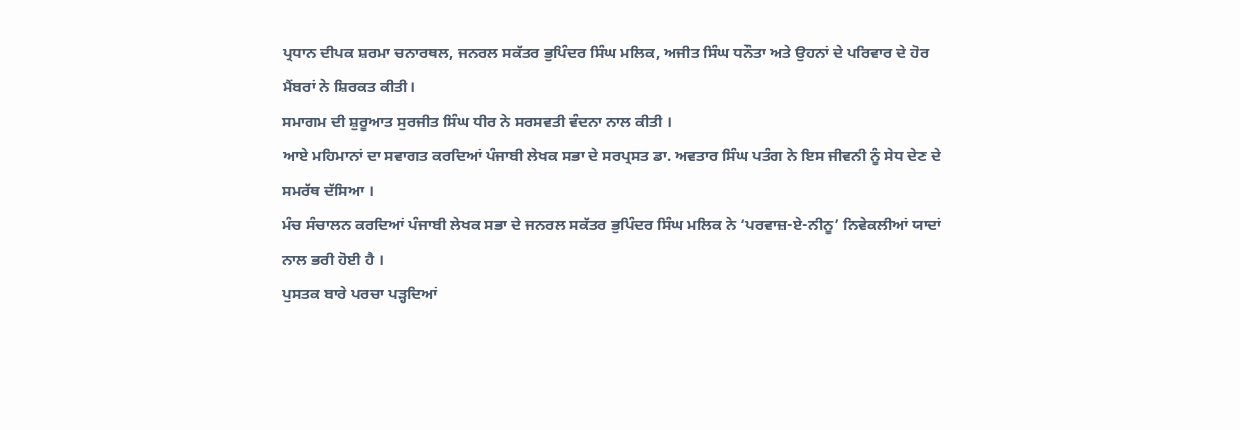ਪ੍ਰਧਾਨ ਦੀਪਕ ਸ਼ਰਮਾ ਚਨਾਰਥਲ, ਜਨਰਲ ਸਕੱਤਰ ਭੁਪਿੰਦਰ ਸਿੰਘ ਮਲਿਕ, ਅਜੀਤ ਸਿੰਘ ਧਨੌਤਾ ਅਤੇ ਉਹਨਾਂ ਦੇ ਪਰਿਵਾਰ ਦੇ ਹੋਰ ਮੈਂਬਰਾਂ ਨੇ ਸ਼ਿਰਕਤ ਕੀਤੀ।
ਸਮਾਗਮ ਦੀ ਸ਼ੁਰੂਆਤ ਸੁਰਜੀਤ ਸਿੰਘ ਧੀਰ ਨੇ ਸਰਸਵਤੀ ਵੰਦਨਾ ਨਾਲ ਕੀਤੀ ।
ਆਏ ਮਹਿਮਾਨਾਂ ਦਾ ਸਵਾਗਤ ਕਰਦਿਆਂ ਪੰਜਾਬੀ ਲੇਖਕ ਸਭਾ ਦੇ ਸਰਪ੍ਰਸਤ ਡਾ. ਅਵਤਾਰ ਸਿੰਘ ਪਤੰਗ ਨੇ ਇਸ ਜੀਵਨੀ ਨੂੰ ਸੇਧ ਦੇਣ ਦੇ ਸਮਰੱਥ ਦੱਸਿਆ ।
ਮੰਚ ਸੰਚਾਲਨ ਕਰਦਿਆਂ ਪੰਜਾਬੀ ਲੇਖਕ ਸਭਾ ਦੇ ਜਨਰਲ ਸਕੱਤਰ ਭੁਪਿੰਦਰ ਸਿੰਘ ਮਲਿਕ ਨੇ ‘ਪਰਵਾਜ਼-ਏ-ਨੀਨੂ’ ਨਿਵੇਕਲੀਆਂ ਯਾਦਾਂ ਨਾਲ ਭਰੀ ਹੋਈ ਹੈ ।
ਪੁਸਤਕ ਬਾਰੇ ਪਰਚਾ ਪੜ੍ਹਦਿਆਂ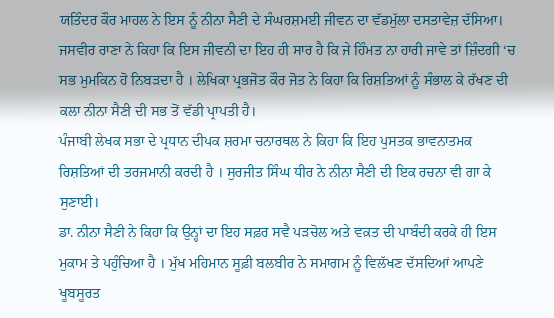ਯਤਿੰਦਰ ਕੌਰ ਮਾਹਲ ਨੇ ਇਸ ਨੂੰ ਨੀਨਾ ਸੈਣੀ ਦੇ ਸੰਘਰਸ਼ਮਈ ਜੀਵਨ ਦਾ ਵੱਡਮੁੱਲਾ ਦਸਤਾਵੇਜ਼ ਦੱਸਿਆ।
ਜਸਵੀਰ ਰਾਣਾ ਨੇ ਕਿਹਾ ਕਿ ਇਸ ਜੀਵਨੀ ਦਾ ਇਹ ਹੀ ਸਾਰ ਹੈ ਕਿ ਜੇ ਹਿੰਮਤ ਨਾ ਹਾਰੀ ਜਾਵੇ ਤਾਂ ਜ਼ਿੰਦਗੀ ‘ਚ ਸਭ ਮੁਮਕਿਨ ਹੋ ਨਿਬੜਦਾ ਹੈ । ਲੇਖਿਕਾ ਪ੍ਰਭਜੋਤ ਕੌਰ ਜੋਤ ਨੇ ਕਿਹਾ ਕਿ ਰਿਸ਼ਤਿਆਂ ਨੂੰ ਸੰਭਾਲ ਕੇ ਰੱਖਣ ਦੀ ਕਲਾ ਨੀਨਾ ਸੈਣੀ ਦੀ ਸਭ ਤੋਂ ਵੱਡੀ ਪ੍ਰਾਪਤੀ ਹੈ।
ਪੰਜਾਬੀ ਲੇਖਕ ਸਭਾ ਦੇ ਪ੍ਰਧਾਨ ਦੀਪਕ ਸ਼ਰਮਾ ਚਨਾਰਥਲ ਨੇ ਕਿਹਾ ਕਿ ਇਹ ਪੁਸਤਕ ਭਾਵਨਾਤਮਕ ਰਿਸ਼ਤਿਆਂ ਦੀ ਤਰਜਮਾਨੀ ਕਰਦੀ ਹੈ । ਸੁਰਜੀਤ ਸਿੰਘ ਧੀਰ ਨੇ ਨੀਨਾ ਸੈਣੀ ਦੀ ਇਕ ਰਚਨਾ ਵੀ ਗਾ ਕੇ ਸੁਣਾਈ।
ਡਾ. ਨੀਨਾ ਸੈਣੀ ਨੇ ਕਿਹਾ ਕਿ ਉਨ੍ਹਾਂ ਦਾ ਇਹ ਸਫ਼ਰ ਸਵੈ ਪੜਚੋਲ ਅਤੇ ਵਕ਼ਤ ਦੀ ਪਾਬੰਦੀ ਕਰਕੇ ਹੀ ਇਸ ਮੁਕਾਮ ਤੇ ਪਹੁੰਚਿਆ ਹੈ । ਮੁੱਖ ਮਹਿਮਾਨ ਸੂਫ਼ੀ ਬਲਬੀਰ ਨੇ ਸਮਾਗਮ ਨੂੰ ਵਿਲੱਖਣ ਦੱਸਦਿਆਂ ਆਪਣੇ ਖੂਬਸੂਰਤ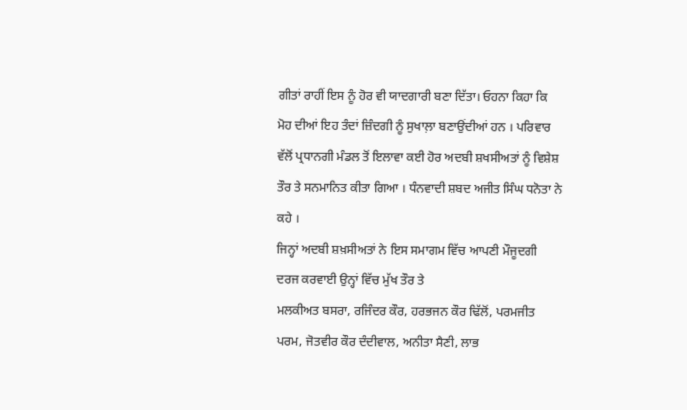ਗੀਤਾਂ ਰਾਹੀਂ ਇਸ ਨੂੰ ਹੋਰ ਵੀ ਯਾਦਗਾਰੀ ਬਣਾ ਦਿੱਤਾ। ਓਹਨਾ ਕਿਹਾ ਕਿ ਮੋਹ ਦੀਆਂ ਇਹ ਤੰਦਾਂ ਜ਼ਿੰਦਗੀ ਨੂੰ ਸੁਖਾਲ਼ਾ ਬਣਾਉਂਦੀਆਂ ਹਨ । ਪਰਿਵਾਰ ਵੱਲੋਂ ਪ੍ਰਧਾਨਗੀ ਮੰਡਲ ਤੋਂ ਇਲਾਵਾ ਕਈ ਹੋਰ ਅਦਬੀ ਸ਼ਖਸੀਅਤਾਂ ਨੂੰ ਵਿਸ਼ੇਸ਼ ਤੌਰ ਤੇ ਸਨਮਾਨਿਤ ਕੀਤਾ ਗਿਆ । ਧੰਨਵਾਦੀ ਸ਼ਬਦ ਅਜੀਤ ਸਿੰਘ ਧਨੋਤਾ ਨੇ ਕਹੇ ।
ਜਿਨ੍ਹਾਂ ਅਦਬੀ ਸ਼ਖ਼ਸੀਅਤਾਂ ਨੇ ਇਸ ਸਮਾਗਮ ਵਿੱਚ ਆਪਣੀ ਮੌਜੂਦਗੀ ਦਰਜ ਕਰਵਾਈ ਉਨ੍ਹਾਂ ਵਿੱਚ ਮੁੱਖ ਤੌਰ ਤੇ
ਮਲਕੀਅਤ ਬਸਰਾ, ਰਜਿੰਦਰ ਕੌਰ, ਹਰਭਜਨ ਕੌਰ ਢਿੱਲੋਂ, ਪਰਮਜੀਤ ਪਰਮ, ਜੋਤਵੀਰ ਕੌਰ ਦੰਦੀਵਾਲ, ਅਨੀਤਾ ਸੈਣੀ, ਲਾਭ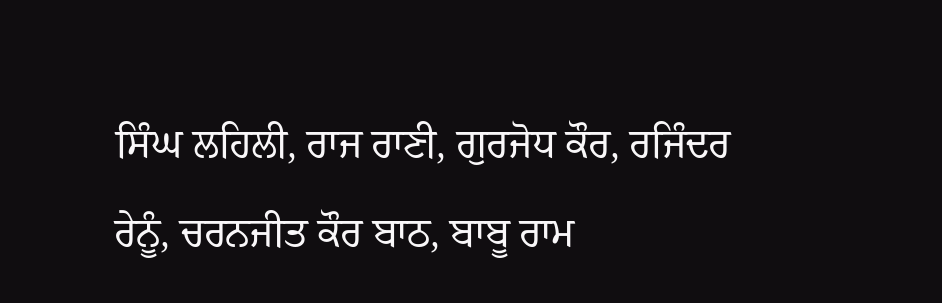ਸਿੰਘ ਲਹਿਲੀ, ਰਾਜ ਰਾਣੀ, ਗੁਰਜੋਧ ਕੌਰ, ਰਜਿੰਦਰ ਰੇਨੂੰ, ਚਰਨਜੀਤ ਕੌਰ ਬਾਠ, ਬਾਬੂ ਰਾਮ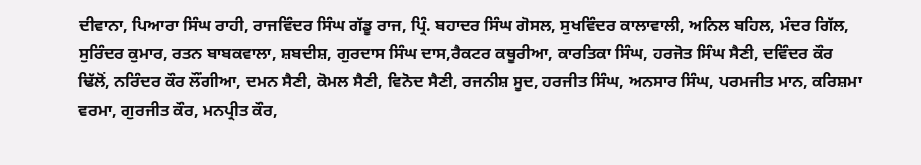ਦੀਵਾਨਾ, ਪਿਆਰਾ ਸਿੰਘ ਰਾਹੀ, ਰਾਜਵਿੰਦਰ ਸਿੰਘ ਗੱਡੂ ਰਾਜ, ਪ੍ਰਿੰ. ਬਹਾਦਰ ਸਿੰਘ ਗੋਸਲ, ਸੁਖਵਿੰਦਰ ਕਾਲਾਵਾਲੀ, ਅਨਿਲ ਬਹਿਲ, ਮੰਦਰ ਗਿੱਲ, ਸੁਰਿੰਦਰ ਕੁਮਾਰ, ਰਤਨ ਬਾਬਕਵਾਲਾ, ਸ਼ਬਦੀਸ਼, ਗੁਰਦਾਸ ਸਿੰਘ ਦਾਸ,ਰੈਕਟਰ ਕਥੂਰੀਆ, ਕਾਰਤਿਕਾ ਸਿੰਘ, ਹਰਜੋਤ ਸਿੰਘ ਸੈਣੀ, ਦਵਿੰਦਰ ਕੌਰ ਢਿੱਲੋਂ, ਨਰਿੰਦਰ ਕੌਰ ਲੌਂਗੀਆ, ਦਮਨ ਸੈਣੀ, ਕੋਮਲ ਸੈਣੀ, ਵਿਨੋਦ ਸੈਣੀ, ਰਜਨੀਸ਼ ਸੂਦ, ਹਰਜੀਤ ਸਿੰਘ, ਅਨਸਾਰ ਸਿੰਘ, ਪਰਮਜੀਤ ਮਾਨ, ਕਰਿਸ਼ਮਾ ਵਰਮਾ, ਗੁਰਜੀਤ ਕੌਰ, ਮਨਪ੍ਰੀਤ ਕੌਰ,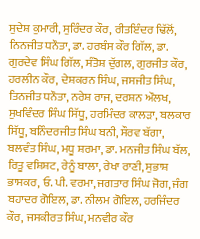ਸੁਦੇਸ਼ ਕੁਮਾਰੀ, ਸੁਰਿੰਦਰ ਕੌਰ, ਰੀਤਇੰਦਰ ਢਿੱਲੋਂ, ਨਿਨਜੀਤ ਧਨੌਤਾ, ਡਾ. ਹਰਬੰਸ ਕੌਰ ਗਿੱਲ, ਡਾ. ਗੁਰਦੇਵ ਸਿੰਘ ਗਿੱਲ, ਸੰਤੋਸ਼ ਦੁੱਗਲ, ਗੁਰਜੀਤ ਕੌਰ, ਹਰਲੀਨ ਕੌਰ, ਦੇਸ਼ਕਰਨ ਸਿੰਘ, ਜਸਜੀਤ ਸਿੰਘ, ਤਿਨਜੀਤ ਧਨੌਤਾ, ਨਰੇਸ਼ ਰਾਜ, ਦਰਸ਼ਨ ਔਲਖ, ਸੁਖਵਿੰਦਰ ਸਿੰਘ ਸਿੱਧੂ, ਹਰਮਿੰਦਰ ਕਾਲੜਾ, ਬਲਕਾਰ ਸਿੱਧੂ, ਬਨਿੰਦਰਜੀਤ ਸਿੰਘ ਬਨੀ, ਸੌਰਵ ਬੱਗਾ, ਬਲਵੰਤ ਸਿੰਘ, ਮਧੂ ਸ਼ਰਮਾ, ਡਾ. ਮਨਜੀਤ ਸਿੰਘ ਬੱਲ, ਰਿਤੂ ਵਸ਼ਿਸ਼ਟ, ਰੇਨੂੰ ਬਾਲਾ, ਰੇਖਾ ਰਾਣੀ, ਸੁਭਾਸ਼ ਭਾਸਕਰ, ਓ. ਪੀ. ਵਰਮਾ, ਜਗਤਾਰ ਸਿੰਘ ਜੋਗ, ਜੰਗ ਬਹਾਦਰ ਗੋਇਲ, ਡਾ. ਨੀਲਮ ਗੋਇਲ, ਹਰਜਿੰਦਰ ਕੌਰ, ਜਸਕੀਰਤ ਸਿੰਘ, ਮਨਵੀਰ ਕੌਰ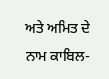ਅਤੇ ਅਮਿਤ ਦੇ ਨਾਮ ਕਾਬਿਲ-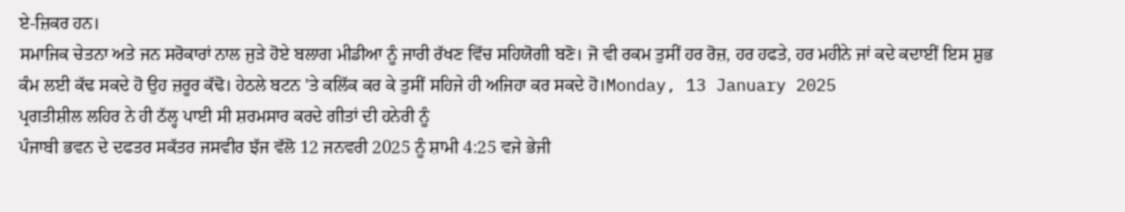ਏ-ਜ਼ਿਕਰ ਹਨ।
ਸਮਾਜਿਕ ਚੇਤਨਾ ਅਤੇ ਜਨ ਸਰੋਕਾਰਾਂ ਨਾਲ ਜੁੜੇ ਹੋਏ ਬਲਾਗ ਮੀਡੀਆ ਨੂੰ ਜਾਰੀ ਰੱਖਣ ਵਿੱਚ ਸਹਿਯੋਗੀ ਬਣੋ। ਜੋ ਵੀ ਰਕਮ ਤੁਸੀਂ ਹਰ ਰੋਜ਼, ਹਰ ਹਫਤੇ, ਹਰ ਮਹੀਨੇ ਜਾਂ ਕਦੇ ਕਦਾਈਂ ਇਸ ਸ਼ੁਭ ਕੰਮ ਲਈ ਕੱਢ ਸਕਦੇ ਹੋ ਉਹ ਜ਼ਰੂਰ ਕੱਢੋ। ਹੇਠਲੇ ਬਟਨ 'ਤੇ ਕਲਿੱਕ ਕਰ ਕੇ ਤੁਸੀਂ ਸਹਿਜੇ ਹੀ ਅਜਿਹਾ ਕਰ ਸਕਦੇ ਹੋ।Monday, 13 January 2025
ਪ੍ਰਗਤੀਸ਼ੀਲ ਲਹਿਰ ਨੇ ਹੀ ਠੱਲ੍ਹ ਪਾਈ ਸੀ ਸ਼ਰਮਸਾਰ ਕਰਦੇ ਗੀਤਾਂ ਦੀ ਹਨੇਰੀ ਨੂੰ
ਪੰਜਾਬੀ ਭਵਨ ਦੇ ਦਫਤਰ ਸਕੱਤਰ ਜਸਵੀਰ ਝੱਜ ਵੱਲੋ 12 ਜਨਵਰੀ 2025 ਨੂੰ ਸ਼ਾਮੀ 4:25 ਵਜੇ ਭੇਜੀ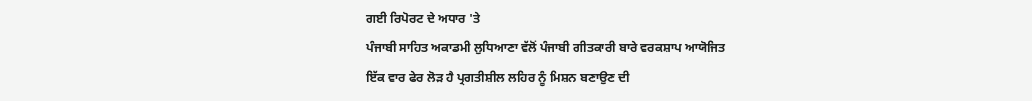ਗਈ ਰਿਪੋਰਟ ਦੇ ਅਧਾਰ 'ਤੇ
ਪੰਜਾਬੀ ਸਾਹਿਤ ਅਕਾਡਮੀ ਲੁਧਿਆਣਾ ਵੱਲੋਂ ਪੰਜਾਬੀ ਗੀਤਕਾਰੀ ਬਾਰੇ ਵਰਕਸ਼ਾਪ ਆਯੋਜਿਤ
ਇੱਕ ਵਾਰ ਫੇਰ ਲੋੜ ਹੈ ਪ੍ਰਗਤੀਸ਼ੀਲ ਲਹਿਰ ਨੂੰ ਮਿਸ਼ਨ ਬਣਾਉਣ ਦੀ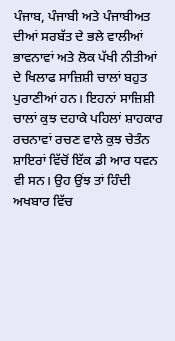ਪੰਜਾਬ, ਪੰਜਾਬੀ ਅਤੇ ਪੰਜਾਬੀਅਤ ਦੀਆਂ ਸਰਬੱਤ ਦੇ ਭਲੇ ਵਾਲੀਆਂ ਭਾਵਨਾਵਾਂ ਅਤੇ ਲੋਕ ਪੱਖੀ ਨੀਤੀਆਂ ਦੇ ਖਿਲਾਫ ਸਾਜ਼ਿਸ਼ੀ ਚਾਲਾਂ ਬਹੁਤ ਪੁਰਾਣੀਆਂ ਹਨ। ਇਹਨਾਂ ਸਾਜ਼ਿਸ਼ੀ ਚਾਲਾਂ ਕੁਝ ਦਹਾਕੇ ਪਹਿਲਾਂ ਸ਼ਾਹਕਾਰ ਰਚਨਾਵਾਂ ਰਚਣ ਵਾਲੇ ਕੁਝ ਚੇਤੰਨ ਸ਼ਾਇਰਾਂ ਵਿੱਚੋਂ ਇੱਕ ਡੀ ਆਰ ਧਵਨ ਵੀ ਸਨ। ਉਹ ਉਂਝ ਤਾਂ ਹਿੰਦੀ ਅਖਬਾਰ ਵਿੱਚ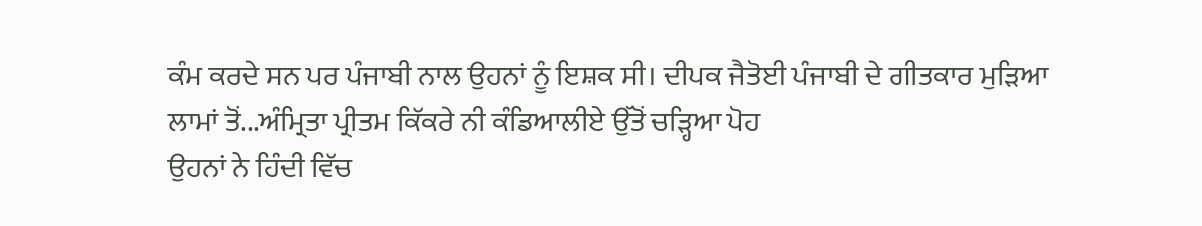ਕੰਮ ਕਰਦੇ ਸਨ ਪਰ ਪੰਜਾਬੀ ਨਾਲ ਉਹਨਾਂ ਨੂੰ ਇਸ਼ਕ ਸੀ। ਦੀਪਕ ਜੈਤੋਈ ਪੰਜਾਬੀ ਦੇ ਗੀਤਕਾਰ ਮੁੜਿਆ ਲਾਮਾਂ ਤੋਂ...ਅੰਮ੍ਰਿਤਾ ਪ੍ਰੀਤਮ ਕਿੱਕਰੇ ਨੀ ਕੰਡਿਆਲੀਏ ਉੱਤੋਂ ਚੜ੍ਹਿਆ ਪੋਹ
ਉਹਨਾਂ ਨੇ ਹਿੰਦੀ ਵਿੱਚ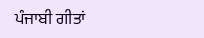ਪੰਜਾਬੀ ਗੀਤਾਂ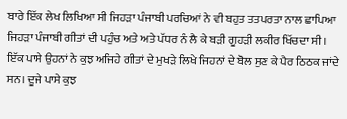ਬਾਰੇ ਇੱਕ ਲੇਖ ਲਿਖਿਆ ਸੀ ਜਿਹੜਾ ਪੰਜਾਬੀ ਪਰਚਿਆਂ ਨੇ ਵੀ ਬਹੁਤ ਤਤਪਰਤਾ ਨਾਲ ਛਾਪਿਆ ਜਿਹੜਾ ਪੰਜਾਬੀ ਗੀਤਾਂ ਦੀ ਪਹੁੰਚ ਅਤੇ ਅਤੇ ਪੱਧਰ ਨੰ ਲੈ ਕੇ ਬੜੀ ਗੂਹੜੀ ਲਕੀਰ ਖਿੱਚਦਾ ਸੀ। ਇੱਕ ਪਾਸੇ ਉਹਨਾਂ ਨੇ ਕੁਝ ਅਜਿਹੇ ਗੀਤਾਂ ਦੇ ਮੁਖੜੇ ਲਿਖੇ ਜਿਹਨਾਂ ਦੇ ਬੋਲ ਸੁਣ ਕੇ ਪੈਰ ਠਿਠਕ ਜਾਂਦੇ ਸਨ। ਦੂਜੇ ਪਾਸੇ ਕੁਝ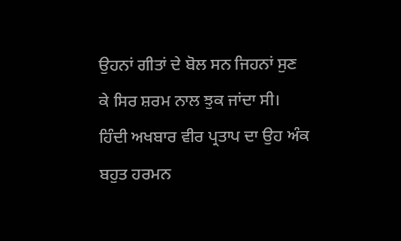ਉਹਨਾਂ ਗੀਤਾਂ ਦੇ ਬੋਲ ਸਨ ਜਿਹਨਾਂ ਸੁਣ ਕੇ ਸਿਰ ਸ਼ਰਮ ਨਾਲ ਝੁਕ ਜਾਂਦਾ ਸੀ। ਹਿੰਦੀ ਅਖਬਾਰ ਵੀਰ ਪ੍ਰਤਾਪ ਦਾ ਉਹ ਅੰਕ ਬਹੁਤ ਹਰਮਨ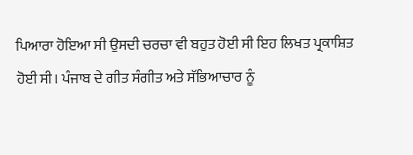ਪਿਆਰਾ ਹੋਇਆ ਸੀ ਉਸਦੀ ਚਰਚਾ ਵੀ ਬਹੁਤ ਹੋਈ ਸੀ ਇਹ ਲਿਖਤ ਪ੍ਰਕਾਸ਼ਿਤ ਹੋਈ ਸੀ। ਪੰਜਾਬ ਦੇ ਗੀਤ ਸੰਗੀਤ ਅਤੇ ਸੱਭਿਆਚਾਰ ਨੂੰ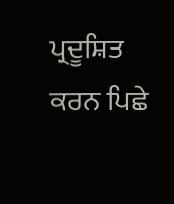ਪ੍ਰਦੂਸ਼ਿਤ ਕਰਨ ਪਿਛੇ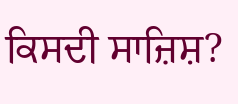ਕਿਸਦੀ ਸਾਜ਼ਿਸ਼?